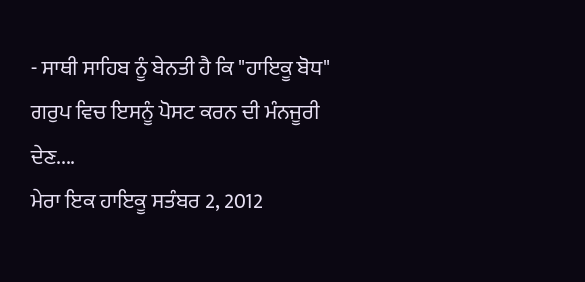- ਸਾਥੀ ਸਾਹਿਬ ਨੂੰ ਬੇਨਤੀ ਹੈ ਕਿ "ਹਾਇਕੂ ਬੋਧ" ਗਰੁਪ ਵਿਚ ਇਸਨੂੰ ਪੋਸਟ ਕਰਨ ਦੀ ਮੰਨਜੂਰੀ ਦੇਣ....
ਮੇਰਾ ਇਕ ਹਾਇਕੂ ਸਤੰਬਰ 2, 2012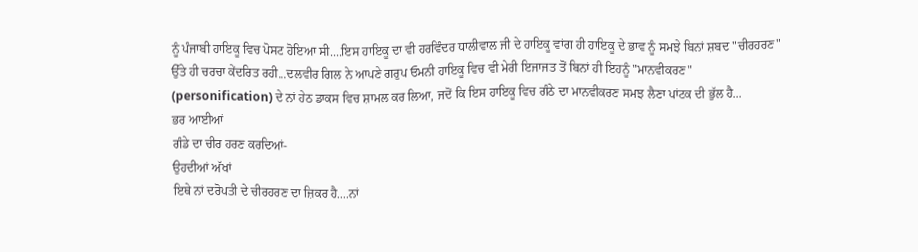ਨੂੰ ਪੰਜਾਬੀ ਹਾਇਕੂ ਵਿਚ ਪੋਸਟ ਹੋਇਆ ਸੀ....ਇਸ ਹਾਇਕੂ ਦਾ ਵੀ ਹਰਵਿੰਦਰ ਧਾਲੀਵਾਲ ਜੀ ਦੇ ਹਾਇਕੂ ਵਾਂਗ ਹੀ ਹਾਇਕੂ ਦੇ ਭਾਵ ਨੂੰ ਸਮਝੇ ਬਿਨਾਂ ਸ਼ਬਦ "ਚੀਰਹਰਣ" ਉੱਤੇ ਹੀ ਚਰਚਾ ਕੇਂਦਰਿਤ ਰਹੀ...ਦਲਵੀਰ ਗਿਲ ਨੇ ਆਪਣੇ ਗਰੁਪ ਓਮਨੀ ਹਾਇਕੂ ਵਿਚ ਵੀ ਮੇਰੀ ਇਜਾਜਤ ਤੋਂ ਬਿਨਾਂ ਹੀ ਇਹਨੂੰ "ਮਾਨਵੀਕਰਣ" (personification) ਦੇ ਨਾਂ ਹੇਠ ਡਾਕਸ ਵਿਚ ਸ਼ਾਮਲ ਕਰ ਲਿਆ, ਜਦੋਂ ਕਿ ਇਸ ਹਾਇਕੂ ਵਿਚ ਗੰਠੇ ਦਾ ਮਾਨਵੀਕਰਣ ਸਮਝ ਲੈਣਾ ਪਾਂਟਕ ਦੀ ਭੁੱਲ ਹੈ...
ਭਰ ਆਈਆਂ
ਗੰਡੇ ਦਾ ਚੀਰ ਹਰਣ ਕਰਦਿਆਂ-
ਉਹਦੀਆਂ ਅੱਖਾਂ
ਇਥੇ ਨਾਂ ਦਰੋਪਤੀ ਦੇ ਚੀਰਹਰਣ ਦਾ ਜ਼ਿਕਰ ਹੈ....ਨਾਂ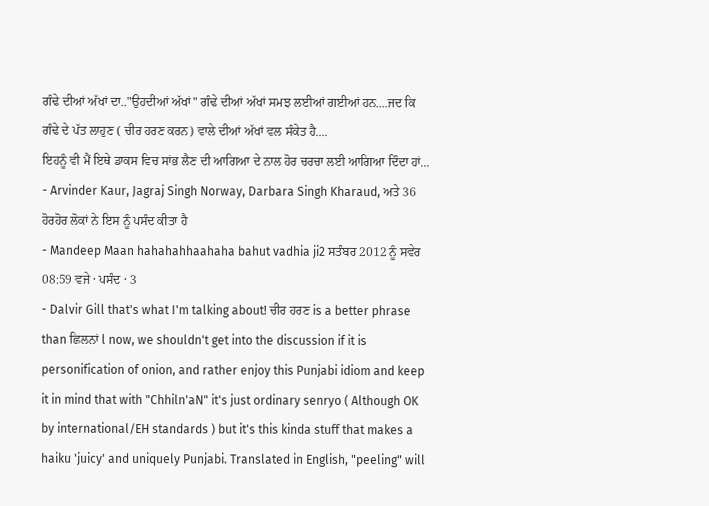ਗੰਢੇ ਦੀਆਂ ਅੱਖਾਂ ਦਾ.."ਉਹਦੀਆਂ ਅੱਖਾਂ" ਗੰਢੇ ਦੀਆਂ ਅੱਖਾਂ ਸਮਝ ਲਈਆਂ ਗਈਆਂ ਹਨ....ਜਦ ਕਿ ਗੰਢੇ ਦੇ ਪੱਤ ਲਾਹੁਣ ( ਚੀਰ ਹਰਣ ਕਰਨ) ਵਾਲੇ ਦੀਆਂ ਅੱਖਾਂ ਵਲ ਸੰਕੇਤ ਹੈ....
ਇਹਨੂੰ ਵੀ ਮੈਂ ਇਥੇ ਡਾਕਸ ਵਿਚ ਸਾਂਭ ਲੈਣ ਦੀ ਆਗਿਆ ਦੇ ਨਾਲ ਹੋਰ ਚਰਚਾ ਲਈ ਆਗਿਆ ਦਿੰਦਾ ਹਾਂ... - Arvinder Kaur, Jagraj Singh Norway, Darbara Singh Kharaud, ਅਤੇ 36 ਹੋਰਹੋਰ ਲੋਕਾਂ ਨੇ ਇਸ ਨੂੰ ਪਸੰਦ ਕੀਤਾ ਹੈ
- Mandeep Maan hahahahhaahaha bahut vadhia ji2 ਸਤੰਬਰ 2012 ਨੂੰ ਸਵੇਰ 08:59 ਵਜੇ · ਪਸੰਦ · 3
- Dalvir Gill that's what I'm talking about! ਚੀਰ ਹਰਣ is a better phrase than ਛਿਲਨਾਂ l now, we shouldn't get into the discussion if it is personification of onion, and rather enjoy this Punjabi idiom and keep it in mind that with "Chhiln'aN" it's just ordinary senryo ( Although OK by international/EH standards ) but it's this kinda stuff that makes a haiku 'juicy' and uniquely Punjabi. Translated in English, "peeling" will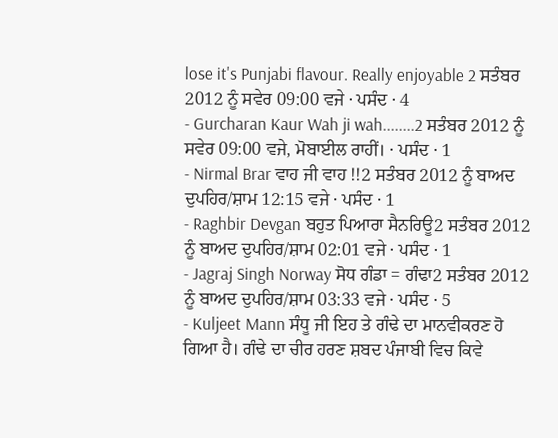lose it's Punjabi flavour. Really enjoyable 2 ਸਤੰਬਰ 2012 ਨੂੰ ਸਵੇਰ 09:00 ਵਜੇ · ਪਸੰਦ · 4
- Gurcharan Kaur Wah ji wah........2 ਸਤੰਬਰ 2012 ਨੂੰ ਸਵੇਰ 09:00 ਵਜੇ, ਮੋਬਾਈਲ ਰਾਹੀਂ। · ਪਸੰਦ · 1
- Nirmal Brar ਵਾਹ ਜੀ ਵਾਹ !!2 ਸਤੰਬਰ 2012 ਨੂੰ ਬਾਅਦ ਦੁਪਹਿਰ/ਸ਼ਾਮ 12:15 ਵਜੇ · ਪਸੰਦ · 1
- Raghbir Devgan ਬਹੁਤ ਪਿਆਰਾ ਸੈਨਰਿਊ2 ਸਤੰਬਰ 2012 ਨੂੰ ਬਾਅਦ ਦੁਪਹਿਰ/ਸ਼ਾਮ 02:01 ਵਜੇ · ਪਸੰਦ · 1
- Jagraj Singh Norway ਸੋਧ ਗੰਡਾ = ਗੰਢਾ2 ਸਤੰਬਰ 2012 ਨੂੰ ਬਾਅਦ ਦੁਪਹਿਰ/ਸ਼ਾਮ 03:33 ਵਜੇ · ਪਸੰਦ · 5
- Kuljeet Mann ਸੰਧੂ ਜੀ ਇਹ ਤੇ ਗੰਢੇ ਦਾ ਮਾਨਵੀਕਰਣ ਹੋ ਗਿਆ ਹੈ। ਗੰਢੇ ਦਾ ਚੀਰ ਹਰਣ ਸ਼ਬਦ ਪੰਜਾਬੀ ਵਿਚ ਕਿਵੇ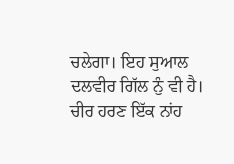ਚਲੇਗਾ। ਇਹ ਸੁਆਲ ਦਲਵੀਰ ਗਿੱਲ ਨੁੰ ਵੀ ਹੈ। ਚੀਰ ਹਰਣ ਇੱਕ ਨਾਂਹ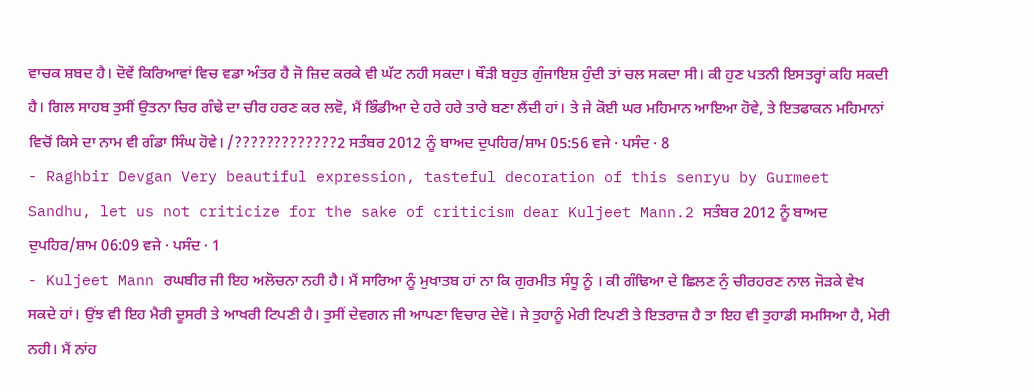ਵਾਚਕ ਸ਼ਬਦ ਹੈ। ਦੋਵੇਂ ਕਿਰਿਆਵਾਂ ਵਿਚ ਵਡਾ ਅੰਤਰ ਹੈ ਜੋ ਜ਼ਿਦ ਕਰਕੇ ਵੀ ਘੱਟ ਨਹੀ ਸਕਦਾ। ਥੌੜੀ ਬਹੁਤ ਗੁੰਜਾਇਸ਼ ਹੁੰਦੀ ਤਾਂ ਚਲ ਸਕਦਾ ਸੀ। ਕੀ ਹੁਣ ਪਤਨੀ ਇਸਤਰ੍ਹਾਂ ਕਹਿ ਸਕਦੀ ਹੈ। ਗਿਲ ਸਾਹਬ ਤੁਸੀਂ ਉਤਨਾ ਚਿਰ ਗੰਢੇ ਦਾ ਚੀਰ ਹਰਣ ਕਰ ਲਵੋ, ਮੈਂ ਭਿੰਡੀਆ ਦੇ ਹਰੇ ਹਰੇ ਤਾਰੇ ਬਣਾ ਲੈਂਦੀ ਹਾਂ। ਤੇ ਜੇ ਕੋਈ ਘਰ ਮਹਿਮਾਨ ਆਇਆ ਹੋਵੇ, ਤੇ ਇਤਫਾਕਨ ਮਹਿਮਾਨਾਂ ਵਿਚੋਂ ਕਿਸੇ ਦਾ ਨਾਮ ਵੀ ਗੰਡਾ ਸਿੰਘ ਹੋਵੇ। /?????????????2 ਸਤੰਬਰ 2012 ਨੂੰ ਬਾਅਦ ਦੁਪਹਿਰ/ਸ਼ਾਮ 05:56 ਵਜੇ · ਪਸੰਦ · 8
- Raghbir Devgan Very beautiful expression, tasteful decoration of this senryu by Gurmeet Sandhu, let us not criticize for the sake of criticism dear Kuljeet Mann.2 ਸਤੰਬਰ 2012 ਨੂੰ ਬਾਅਦ ਦੁਪਹਿਰ/ਸ਼ਾਮ 06:09 ਵਜੇ · ਪਸੰਦ · 1
- Kuljeet Mann ਰਘਬੀਰ ਜੀ ਇਹ ਅਲੋਚਨਾ ਨਹੀ ਹੈ। ਮੈਂ ਸਾਰਿਆ ਨੂੰ ਮੁਖਾਤਬ ਹਾਂ ਨਾ ਕਿ ਗੁਰਮੀਤ ਸੰਧੂ ਨੂੰ । ਕੀ ਗੰਢਿਆ ਦੇ ਛਿਲਣ ਨੁੰ ਚੀਰਹਰਣ ਨਾਲ ਜੋੜਕੇ ਵੇਖ ਸਕਦੇ ਹਾਂ। ਉਂਝ ਵੀ ਇਹ ਮੈਰੀ ਦੂਸਰੀ ਤੇ ਆਖਰੀ ਟਿਪਣੀ ਹੈ। ਤੁਸੀਂ ਦੇਵਗਨ ਜੀ ਆਪਣਾ ਵਿਚਾਰ ਦੇਵੋ। ਜੇ ਤੁਹਾਨੂੰ ਮੇਰੀ ਟਿਪਣੀ ਤੇ ਇਤਰਾਜ਼ ਹੈ ਤਾ ਇਹ ਵੀ ਤੁਹਾਡੀ ਸਮਸਿਆ ਹੈ, ਮੇਰੀ ਨਹੀ। ਮੈਂ ਨਾਂਹ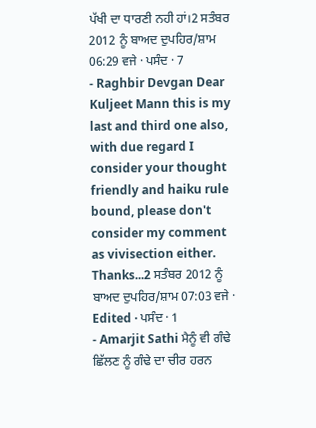ਪੱਖੀ ਦਾ ਧਾਰਣੀ ਨਹੀ ਹਾਂ।2 ਸਤੰਬਰ 2012 ਨੂੰ ਬਾਅਦ ਦੁਪਹਿਰ/ਸ਼ਾਮ 06:29 ਵਜੇ · ਪਸੰਦ · 7
- Raghbir Devgan Dear Kuljeet Mann this is my last and third one also, with due regard I consider your thought friendly and haiku rule bound, please don't consider my comment as vivisection either. Thanks...2 ਸਤੰਬਰ 2012 ਨੂੰ ਬਾਅਦ ਦੁਪਹਿਰ/ਸ਼ਾਮ 07:03 ਵਜੇ · Edited · ਪਸੰਦ · 1
- Amarjit Sathi ਮੈਨੂੰ ਵੀ ਗੰਢੇ ਛਿੱਲਣ ਨੂੰ ਗੰਢੇ ਦਾ ਚੀਰ ਹਰਨ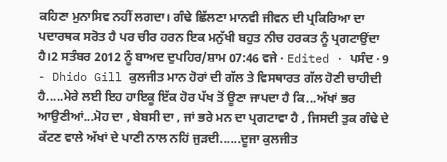ਕਹਿਣਾ ਮੁਨਾਸਿਵ ਨਹੀਂ ਲਗਦਾ। ਗੰਢੇ ਛਿੱਲਣਾ ਮਾਨਵੀ ਜੀਵਨ ਦੀ ਪ੍ਰਕਿਰਿਆ ਦਾ ਪਦਾਰਥਕ ਸਰੋਤ ਹੈ ਪਰ ਚੀਰ ਹਰਨ ਇਕ ਮਨੁੱਖੀ ਬਹੁਤ ਨੀਚ ਹਰਕਤ ਨੂੰ ਪ੍ਰਗਟਾਉਂਦਾ ਹੈ।2 ਸਤੰਬਰ 2012 ਨੂੰ ਬਾਅਦ ਦੁਪਹਿਰ/ਸ਼ਾਮ 07:46 ਵਜੇ · Edited · ਪਸੰਦ · 9
- Dhido Gill ਕੁਲਜੀਤ ਮਾਨ ਹੋਰਾਂ ਦੀ ਗੱਲ ਤੇ ਵਿਸਥਾਰਤ ਗੱਲ ਹੋਣੀ ਚਾਹੀਦੀ ਹੈ.....ਮੇਰੇ ਲਈ ਇਹ ਹਾਇਕੂ ਇੱਕ ਹੋਰ ਪੱਖ ਤੋਂ ਊਣਾ ਜਾਪਦਾ ਹੈ ਕਿ...ਅੱਖਾਂ ਭਰ ਆਉਣੀਆਂ...ਮੋਹ ਦਾ , ਬੇਬਸੀ ਦਾ , ਜਾਂ ਭਰੇ ਮਨ ਦਾ ਪ੍ਰਗਟਾਵਾ ਹੈ , ਜਿਸਦੀ ਤੁਕ ਗੰਢੇ ਦੇ ਕੱਟਣ ਵਾਲੇ ਅੱਖਾਂ ਦੇ ਪਾਣੀ ਨਾਲ ਨਹਿਂ ਜੁੜਦੀ......ਦੂਜਾ ਕੁਲਜੀਤ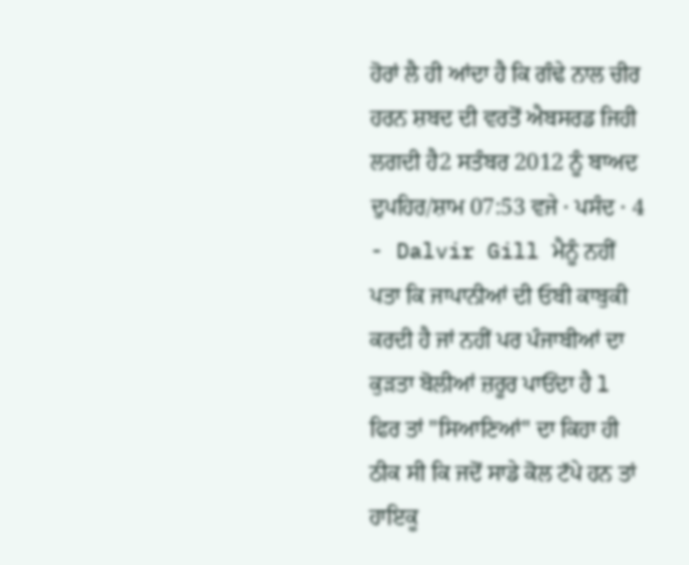ਹੋਰਾਂ ਲੈ ਹੀ ਆਂਦਾ ਹੈ ਕਿ ਗੰਢੇ ਨਾਲ ਚੀਰ ਹਰਨ ਸ਼ਬਦ ਦੀ ਵਰਤੋਂ ਐਬਸਰਡ ਜਿਹੀ ਲਗਦੀ ਹੈ2 ਸਤੰਬਰ 2012 ਨੂੰ ਬਾਅਦ ਦੁਪਹਿਰ/ਸ਼ਾਮ 07:53 ਵਜੇ · ਪਸੰਦ · 4
- Dalvir Gill ਮੈਨੂੰ ਨਹੀਂ ਪਤਾ ਕਿ ਜਾਪਾਨੀਆਂ ਦੀ ਓਬੀ ਕਾਬੁਕੀ ਕਰਦੀ ਹੈ ਜਾਂ ਨਹੀਂ ਪਰ ਪੰਜਾਬੀਆਂ ਦਾ ਕੁੜਤਾ ਬੋਲੀਆਂ ਜ਼ਰੂਰ ਪਾਓਂਦਾ ਹੈ l
ਫਿਰ ਤਾਂ "ਸਿਆਣਿਆਂ" ਦਾ ਕਿਹਾ ਹੀ ਠੀਕ ਸੀ ਕਿ ਜਦੋਂ ਸਾਡੇ ਕੋਲ ਟੱਪੇ ਹਨ ਤਾਂ ਹਾਇਕੂ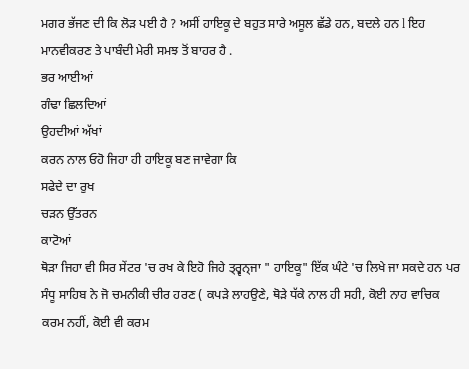ਮਗਰ ਭੱਜਣ ਦੀ ਕਿ ਲੋੜ ਪਈ ਹੈ ? ਅਸੀਂ ਹਾਇਕੂ ਦੇ ਬਹੁਤ ਸਾਰੇ ਅਸੂਲ ਛੱਡੇ ਹਨ, ਬਦਲੇ ਹਨ l ਇਹ ਮਾਨਵੀਕਰਣ ਤੇ ਪਾਬੰਦੀ ਮੇਰੀ ਸਮਝ ਤੋਂ ਬਾਹਰ ਹੈ .
ਭਰ ਆਈਆਂ
ਗੰਢਾ ਛਿਲਦਿਆਂ
ਉਹਦੀਆਂ ਅੱਖਾਂ
ਕਰਨ ਨਾਲ ਓਹੋ ਜਿਹਾ ਹੀ ਹਾਇਕੂ ਬਣ ਜਾਵੇਗਾ ਕਿ
ਸਫੇਦੇ ਦਾ ਰੁਖ
ਚੜਨ ਉੱਤਰਨ
ਕਾਟੋਆਂ
ਥੋੜਾ ਜਿਹਾ ਵੀ ਸਿਰ ਸੇਂਟਰ 'ਚ ਰਖ ਕੇ ਇਹੋ ਜਿਹੇ ਤ੍ਰ੍ਵਨ੍ਜਾ " ਹਾਇਕੂ" ਇੱਕ ਘੰਟੇ 'ਚ ਲਿਖੇ ਜਾ ਸਕਦੇ ਹਨ ਪਰ ਸੰਧੂ ਸਾਹਿਬ ਨੇ ਜੋ ਚਮਨੀਕੀ ਚੀਰ ਹਰਣ ( ਕਪੜੇ ਲਾਹਉਣੇ, ਥੋੜੇ ਧੱਕੇ ਨਾਲ ਹੀ ਸਹੀ, ਕੋਈ ਨਾਹ ਵਾਚਿਕ ਕਰਮ ਨਹੀਂ, ਕੋਈ ਵੀ ਕਰਮ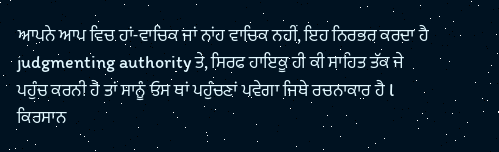ਆਪਨੇ ਆਪ ਵਿਚ ਹਾਂ-ਵਾਚਿਕ ਜਾਂ ਨਾਂਹ ਵਾਚਿਕ ਨਹੀਂ, ਇਹ ਨਿਰਭਰ ਕਰਦਾ ਹੈ judgmenting authority ਤੇ, ਸਿਰਫ ਹਾਇਕੂ ਹੀ ਕੀ ਸਾਹਿਤ ਤੱਕ ਜੇ ਪਹੁੰਚ ਕਰਨੀ ਹੈ ਤਾਂ ਸਾਨੂੰ ਓਸ ਥਾਂ ਪਹੁੰਚਣਾਂ ਪਵੇਗਾ ਜਿਥੇ ਰਚਨਾਕਾਰ ਹੈ l ਕਿਰਸਾਨ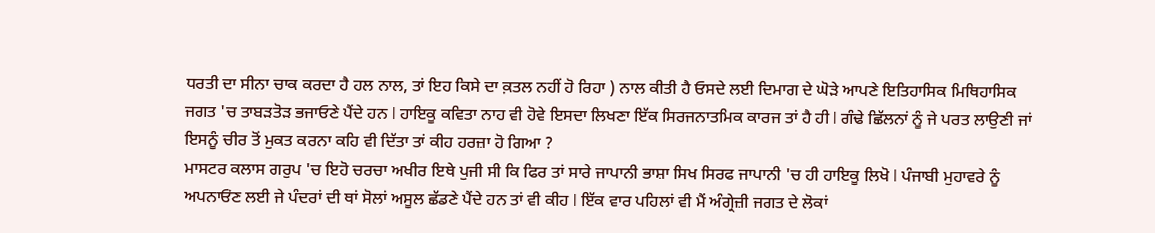ਧਰਤੀ ਦਾ ਸੀਨਾ ਚਾਕ ਕਰਦਾ ਹੈ ਹਲ ਨਾਲ, ਤਾਂ ਇਹ ਕਿਸੇ ਦਾ ਕ਼ਤਲ ਨਹੀਂ ਹੋ ਰਿਹਾ ) ਨਾਲ ਕੀਤੀ ਹੈ ਓਸਦੇ ਲਈ ਦਿਮਾਗ ਦੇ ਘੋੜੇ ਆਪਣੇ ਇਤਿਹਾਸਿਕ ਮਿਥਿਹਾਸਿਕ ਜਗਤ 'ਚ ਤਾਬੜਤੋੜ ਭਜਾਓਣੇ ਪੈਂਦੇ ਹਨ l ਹਾਇਕੂ ਕਵਿਤਾ ਨਾਹ ਵੀ ਹੋਵੇ ਇਸਦਾ ਲਿਖਣਾ ਇੱਕ ਸਿਰਜਨਾਤਮਿਕ ਕਾਰਜ ਤਾਂ ਹੈ ਹੀ l ਗੰਢੇ ਛਿੱਲਨਾਂ ਨੂੰ ਜੇ ਪਰਤ ਲਾਉਣੀ ਜਾਂ ਇਸਨੂੰ ਚੀਰ ਤੋਂ ਮੁਕਤ ਕਰਨਾ ਕਹਿ ਵੀ ਦਿੱਤਾ ਤਾਂ ਕੀਹ ਹਰਜ਼ਾ ਹੋ ਗਿਆ ?
ਮਾਸਟਰ ਕਲਾਸ ਗਰੁਪ 'ਚ ਇਹੋ ਚਰਚਾ ਅਖੀਰ ਇਥੇ ਪੁਜੀ ਸੀ ਕਿ ਫਿਰ ਤਾਂ ਸਾਰੇ ਜਾਪਾਨੀ ਭਾਸ਼ਾ ਸਿਖ ਸਿਰਫ ਜਾਪਾਨੀ 'ਚ ਹੀ ਹਾਇਕੂ ਲਿਖੋ l ਪੰਜਾਬੀ ਮੁਹਾਵਰੇ ਨੂੰ ਅਪਨਾਓਂਣ ਲਈ ਜੇ ਪੰਦਰਾਂ ਦੀ ਥਾਂ ਸੋਲਾਂ ਅਸੂਲ ਛੱਡਣੇ ਪੈਂਦੇ ਹਨ ਤਾਂ ਵੀ ਕੀਹ l ਇੱਕ ਵਾਰ ਪਹਿਲਾਂ ਵੀ ਮੈਂ ਅੰਗ੍ਰੇਜ਼ੀ ਜਗਤ ਦੇ ਲੋਕਾਂ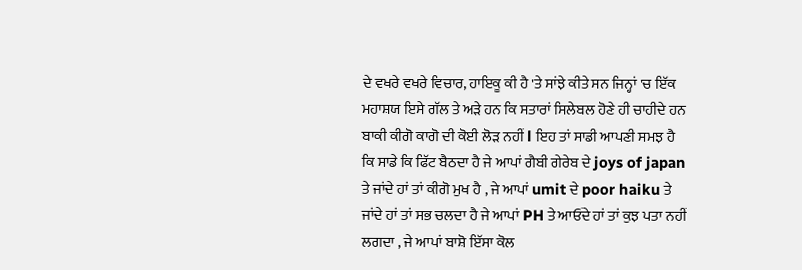ਦੇ ਵਖਰੇ ਵਖਰੇ ਵਿਚਾਰ, ਹਾਇਕੂ ਕੀ ਹੈ 'ਤੇ ਸਾਂਝੇ ਕੀਤੇ ਸਨ ਜਿਨ੍ਹਾਂ 'ਚ ਇੱਕ ਮਹਾਸ਼ਯ ਇਸੇ ਗੱਲ ਤੇ ਅੜੇ ਹਨ ਕਿ ਸਤਾਰਾਂ ਸਿਲੇਬਲ ਹੋਣੇ ਹੀ ਚਾਹੀਦੇ ਹਨ ਬਾਕੀ ਕੀਗੋ ਕਾਗੋ ਦੀ ਕੋਈ ਲੋੜ ਨਹੀਂ l ਇਹ ਤਾਂ ਸਾਡੀ ਆਪਣੀ ਸਮਝ ਹੈ ਕਿ ਸਾਡੇ ਕਿ ਫਿੱਟ ਬੈਠਦਾ ਹੈ ਜੇ ਆਪਾਂ ਗੈਬੀ ਗੇਰੇਬ ਦੇ joys of japan ਤੇ ਜਾਂਦੇ ਹਾਂ ਤਾਂ ਕੀਗੋ ਮੁਖ ਹੈ , ਜੇ ਆਪਾਂ umit ਦੇ poor haiku ਤੇ ਜਾਂਦੇ ਹਾਂ ਤਾਂ ਸਭ ਚਲਦਾ ਹੈ ਜੇ ਆਪਾਂ PH ਤੇ ਆਓਂਦੇ ਹਾਂ ਤਾਂ ਕੁਝ ਪਤਾ ਨਹੀਂ ਲਗਦਾ , ਜੇ ਆਪਾਂ ਬਾਸ਼ੋ ਇੱਸਾ ਕੋਲ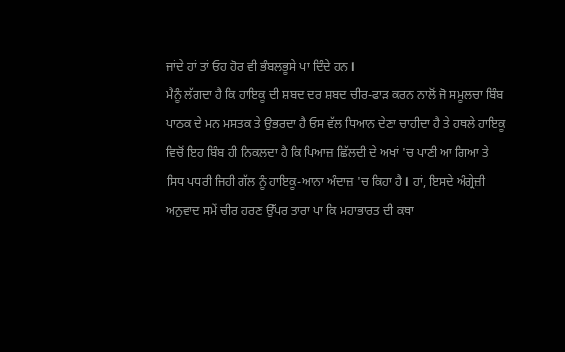ਜਾਂਦੇ ਹਾਂ ਤਾਂ ਓਹ ਹੋਰ ਵੀ ਭੰਬਲਭੂਸੇ ਪਾ ਦਿੰਦੇ ਹਨ l
ਮੈਨੂੰ ਲੱਗਦਾ ਹੈ ਕਿ ਹਾਇਕੂ ਦੀ ਸ਼ਬਦ ਦਰ ਸ਼ਬਦ ਚੀਰ-ਫਾੜ ਕਰਨ ਨਾਲੋਂ ਜੋ ਸਮੂਲਚਾ ਬਿੰਬ ਪਾਠਕ ਦੇ ਮਨ ਮਸਤਕ ਤੇ ਉਭਰਦਾ ਹੈ ਓਸ ਵੱਲ ਧਿਆਨ ਦੇਣਾ ਚਾਹੀਦਾ ਹੈ ਤੇ ਹਥਲੇ ਹਾਇਕੂ ਵਿਚੋਂ ਇਹ ਬਿੰਬ ਹੀ ਨਿਕਲਦਾ ਹੈ ਕਿ ਪਿਆਜ਼ ਛਿੱਲਦੀ ਦੇ ਅਖਾਂ 'ਚ ਪਾਣੀ ਆ ਗਿਆ ਤੇ ਸਿਧ ਪਧਰੀ ਜਿਹੀ ਗੱਲ ਨੂੰ ਹਾਇਕੂ-ਆਨਾ ਅੰਦਾਜ਼ 'ਚ ਕਿਹਾ ਹੈ l ਹਾਂ, ਇਸਦੇ ਅੰਗ੍ਰੇਜ਼ੀ ਅਨੁਵਾਦ ਸਮੇਂ ਚੀਰ ਹਰਣ ਉੱਪਰ ਤਾਰਾ ਪਾ ਕਿ ਮਹਾਭਾਰਤ ਦੀ ਕਥਾ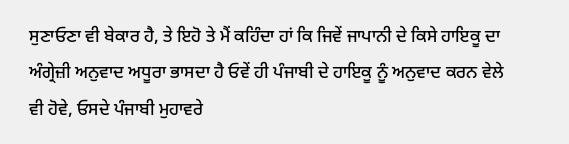ਸੁਣਾਓਣਾ ਵੀ ਬੇਕਾਰ ਹੈ, ਤੇ ਇਹੋ ਤੇ ਮੈਂ ਕਹਿੰਦਾ ਹਾਂ ਕਿ ਜਿਵੇਂ ਜਾਪਾਨੀ ਦੇ ਕਿਸੇ ਹਾਇਕੂ ਦਾ ਅੰਗ੍ਰੇਜ਼ੀ ਅਨੁਵਾਦ ਅਧੂਰਾ ਭਾਸਦਾ ਹੈ ਓਵੇਂ ਹੀ ਪੰਜਾਬੀ ਦੇ ਹਾਇਕੂ ਨੂੰ ਅਨੁਵਾਦ ਕਰਨ ਵੇਲੇ ਵੀ ਹੋਵੇ, ਓਸਦੇ ਪੰਜਾਬੀ ਮੁਹਾਵਰੇ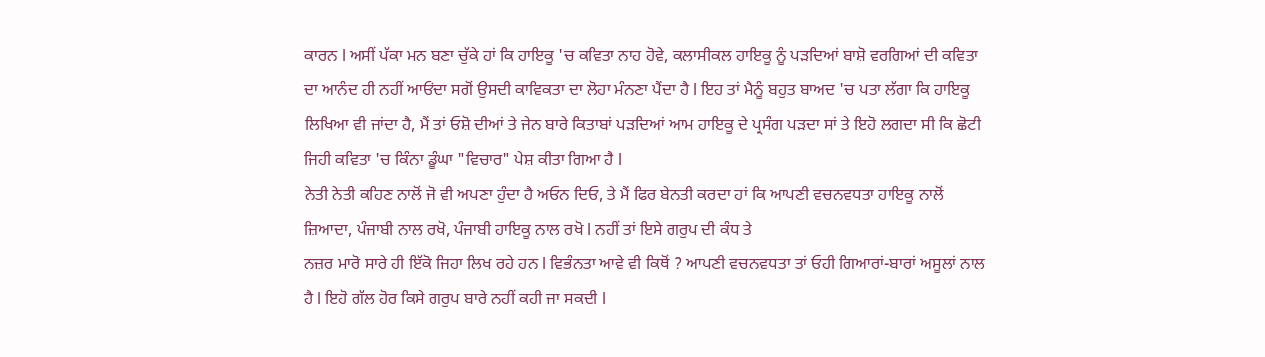ਕਾਰਨ l ਅਸੀਂ ਪੱਕਾ ਮਨ ਬਣਾ ਚੁੱਕੇ ਹਾਂ ਕਿ ਹਾਇਕੂ 'ਚ ਕਵਿਤਾ ਨਾਹ ਹੋਵੇ, ਕਲਾਸੀਕਲ ਹਾਇਕੂ ਨੂੰ ਪੜਦਿਆਂ ਬਾਸ਼ੋ ਵਰਗਿਆਂ ਦੀ ਕਵਿਤਾ ਦਾ ਆਨੰਦ ਹੀ ਨਹੀਂ ਆਓਂਦਾ ਸਗੋਂ ਉਸਦੀ ਕਾਵਿਕਤਾ ਦਾ ਲੋਹਾ ਮੰਨਣਾ ਪੈਂਦਾ ਹੈ l ਇਹ ਤਾਂ ਮੈਨੂੰ ਬਹੁਤ ਬਾਅਦ 'ਚ ਪਤਾ ਲੱਗਾ ਕਿ ਹਾਇਕੂ ਲਿਖਿਆ ਵੀ ਜਾਂਦਾ ਹੈ, ਮੈਂ ਤਾਂ ਓਸ਼ੋ ਦੀਆਂ ਤੇ ਜੇਨ ਬਾਰੇ ਕਿਤਾਬਾਂ ਪੜਦਿਆਂ ਆਮ ਹਾਇਕੂ ਦੇ ਪ੍ਰਸੰਗ ਪੜਦਾ ਸਾਂ ਤੇ ਇਹੋ ਲਗਦਾ ਸੀ ਕਿ ਛੋਟੀ ਜਿਹੀ ਕਵਿਤਾ 'ਚ ਕਿੰਨਾ ਡੂੰਘਾ "ਵਿਚਾਰ" ਪੇਸ਼ ਕੀਤਾ ਗਿਆ ਹੈ l
ਨੇਤੀ ਨੇਤੀ ਕਹਿਣ ਨਾਲੋਂ ਜੋ ਵੀ ਅਪਣਾ ਹੁੰਦਾ ਹੈ ਅਓਨ ਦਿਓ, ਤੇ ਮੈਂ ਫਿਰ ਬੇਨਤੀ ਕਰਦਾ ਹਾਂ ਕਿ ਆਪਣੀ ਵਚਨਵਧਤਾ ਹਾਇਕੂ ਨਾਲੋਂ ਜ਼ਿਆਦਾ, ਪੰਜਾਬੀ ਨਾਲ ਰਖੋ, ਪੰਜਾਬੀ ਹਾਇਕੂ ਨਾਲ ਰਖੋ l ਨਹੀਂ ਤਾਂ ਇਸੇ ਗਰੁਪ ਦੀ ਕੰਧ ਤੇ
ਨਜ਼ਰ ਮਾਰੋ ਸਾਰੇ ਹੀ ਇੱਕੋ ਜਿਹਾ ਲਿਖ ਰਹੇ ਹਨ l ਵਿਭੰਨਤਾ ਆਵੇ ਵੀ ਕਿਥੋਂ ? ਆਪਣੀ ਵਚਨਵਧਤਾ ਤਾਂ ਓਹੀ ਗਿਆਰਾਂ-ਬਾਰਾਂ ਅਸੂਲਾਂ ਨਾਲ ਹੈ l ਇਹੋ ਗੱਲ ਹੋਰ ਕਿਸੇ ਗਰੁਪ ਬਾਰੇ ਨਹੀਂ ਕਹੀ ਜਾ ਸਕਦੀ l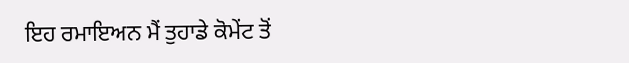ਇਹ ਰਮਾਇਅਨ ਮੈਂ ਤੁਹਾਡੇ ਕੋਮੇਂਟ ਤੋਂ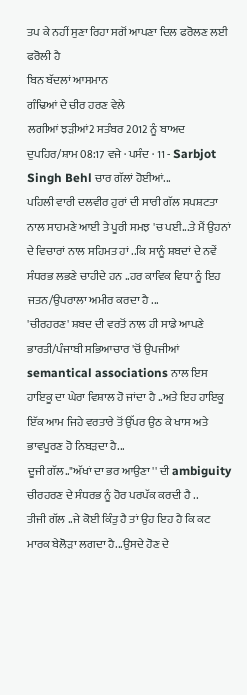ਤਪ ਕੇ ਨਹੀਂ ਸੁਣਾ ਰਿਹਾ ਸਗੋਂ ਆਪਣਾ ਦਿਲ ਫਰੋਲਣ ਲਈ ਫਰੋਲੀ ਹੈ
ਬਿਨ ਬੱਦਲਾਂ ਆਸਮਾਨ
ਗੰਢਿਆਂ ਦੇ ਚੀਰ ਹਰਣ ਵੇਲੇ
ਲਗੀਆਂ ਝੜੀਆਂ2 ਸਤੰਬਰ 2012 ਨੂੰ ਬਾਅਦ ਦੁਪਹਿਰ/ਸ਼ਾਮ 08:17 ਵਜੇ · ਪਸੰਦ · 11 - Sarbjot Singh Behl ਚਾਰ ਗੱਲਾਂ ਹੋਈਆਂ...
ਪਹਿਲੀ ਵਾਰੀ ਦਲਵੀਰ ਹੁਰਾਂ ਦੀ ਸਾਰੀ ਗੱਲ ਸਪਸ਼ਟਤਾ ਨਾਲ ਸਾਹਮਣੇ ਆਈ ਤੇ ਪੂਰੀ ਸਮਝ 'ਚ ਪਈ...ਤੇ ਮੈਂ ਉਹਨਾਂ ਦੇ ਵਿਚਾਰਾਂ ਨਾਲ ਸਹਿਮਤ ਹਾਂ ..ਕਿ ਸਾਨੂੰ ਸ਼ਬਦਾਂ ਦੇ ਨਵੇਂ ਸੰਧਰਭ ਲਭਣੇ ਚਾਹੀਦੇ ਹਨ ..ਹਰ ਕਾਵਿਕ ਵਿਧਾ ਨੂੰ ਇਹ ਜਤਨ/ਉਪਰਾਲਾ ਅਮੀਰ ਕਰਦਾ ਹੈ ...
'ਚੀਰਹਰਣ' ਸ਼ਬਦ ਦੀ ਵਰਤੋਂ ਨਾਲ ਹੀ ਸਾਡੇ ਆਪਣੇ ਭਾਰਤੀ/ਪੰਜਾਬੀ ਸਭਿਆਚਾਰ 'ਚੋਂ ਉਪਜੀਆਂ semantical associations ਨਾਲ ਇਸ ਹਾਇਕੂ ਦਾ ਘੇਰਾ ਵਿਸ਼ਾਲ ਹੋ ਜਾਂਦਾ ਹੈ ..ਅਤੇ ਇਹ ਹਾਇਕੂ ਇੱਕ ਆਮ ਜਿਹੇ ਵਰਤਾਰੇ ਤੋਂ ਉੱਪਰ ਉਠ ਕੇ ਖਾਸ ਅਤੇ ਭਾਵਪੂਰਣ ਹੋ ਨਿਬੜਦਾ ਹੈ...
ਦੂਜੀ ਗੱਲ.."ਅੱਖਾਂ ਦਾ ਭਰ ਆਉਣਾ '' ਦੀ ambiguity ਚੀਰਹਰਣ ਦੇ ਸੰਧਰਭ ਨੂੰ ਹੋਰ ਪਰਪੱਕ ਕਰਦੀ ਹੈ ..
ਤੀਜੀ ਗੱਲ ..ਜੇ ਕੋਈ ਕਿੰਤੁ ਹੈ ਤਾਂ ਉਹ ਇਹ ਹੈ ਕਿ ਕਟ ਮਾਰਕ ਬੇਲੋੜਾ ਲਗਦਾ ਹੈ...ਉਸਦੇ ਹੋਣ ਦੇ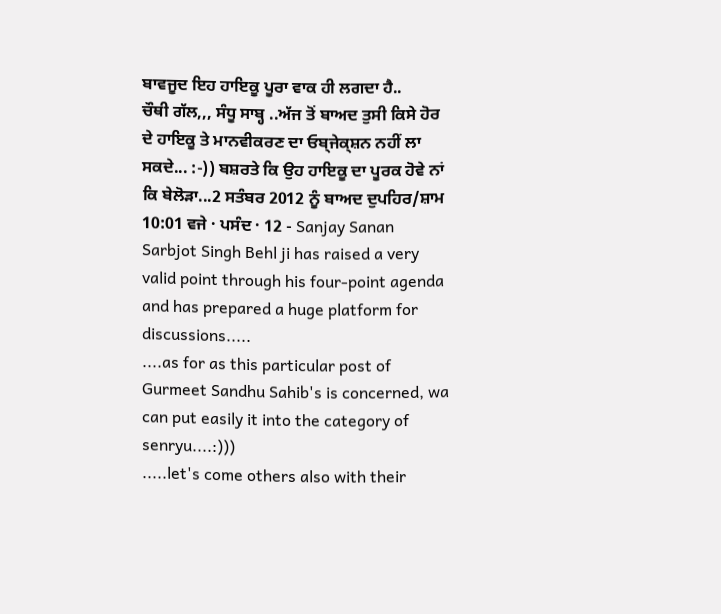ਬਾਵਜੂਦ ਇਹ ਹਾਇਕੂ ਪੂਰਾ ਵਾਕ ਹੀ ਲਗਦਾ ਹੈ..
ਚੌਥੀ ਗੱਲ,,, ਸੰਧੂ ਸਾਬ੍ਹ ..ਅੱਜ ਤੋਂ ਬਾਅਦ ਤੁਸੀ ਕਿਸੇ ਹੋਰ ਦੇ ਹਾਇਕੂ ਤੇ ਮਾਨਵੀਕਰਣ ਦਾ ਓਬ੍ਜੇਕ੍ਸ਼ਨ ਨਹੀਂ ਲਾ ਸਕਦੇ... :-)) ਬਸ਼ਰਤੇ ਕਿ ਉਹ ਹਾਇਕੂ ਦਾ ਪੂਰਕ ਹੋਵੇ ਨਾਂ ਕਿ ਬੇਲੋੜਾ...2 ਸਤੰਬਰ 2012 ਨੂੰ ਬਾਅਦ ਦੁਪਹਿਰ/ਸ਼ਾਮ 10:01 ਵਜੇ · ਪਸੰਦ · 12 - Sanjay Sanan Sarbjot Singh Behl ji has raised a very valid point through his four-point agenda and has prepared a huge platform for discussions.....
....as for as this particular post of Gurmeet Sandhu Sahib's is concerned, wa can put easily it into the category of senryu....:)))
.....let's come others also with their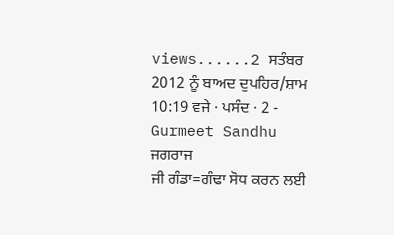views......2 ਸਤੰਬਰ 2012 ਨੂੰ ਬਾਅਦ ਦੁਪਹਿਰ/ਸ਼ਾਮ 10:19 ਵਜੇ · ਪਸੰਦ · 2 - Gurmeet Sandhu ਜਗਰਾਜ
ਜੀ ਗੰਡਾ=ਗੰਢਾ ਸੋਧ ਕਰਨ ਲਈ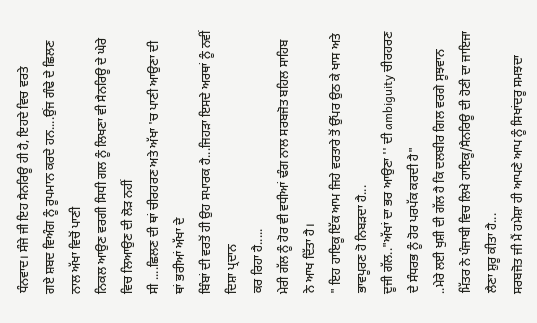ਧੰਨਵਾਦ। ਸੰਜੇ ਜੀ ਇਹ ਸੈਨਰਿਊ ਹੀ ਹੈ, ਇਹਦੇ ਵਿਚ ਵਰਤੇ
ਗਏ ਸ਼ਬਦ ਵਿਅੰਗ ਨੂੰ ਰੂਪਮਾਨ ਕਰਦੇ ਹਨ....ਉਂਜ ਗੰਢੇ ਦੇ ਛਿਲਣ ਨਾਲ ਅੱਖਾ ਵਿਚੋਂ ਪਾਣੀ
ਨਿਕਲ ਆਉਣ ਵਰਗੀ ਸਿਧੀ ਗਲ ਨੂੰ ਲਿਖਣਾ ਵੀ ਸੈਨਰਿਊ ਦੇ ਘੇਰੇ ਵਿਚ ਲਿਆਉਣ ਦੀ ਲੋੜ ਨਹੀਂ
ਸੀ ....ਛਿਲਣ ਦੀ ਥਾਂ ਚੀਰਹਰਣ ਅਤੇ ਅੱਖਾ 'ਚ ਪਾਣੀ ਆਉਣਾ ਦੀ ਥਾਂ ਭਰੀਆਂ ਅੱਖਾ ਦੇ
ਬਿੰਬਾਂ ਦੀ ਵਰਤੋਂ ਹੀ ਉਹ ਸਪਾਰਕ ਹੈ...ਜਿਹੜਾ ਇਸਦੇ ਅਰਥਾਂ ਨੂੰ ਨਵੀਂ ਦਿਸ਼ਾ ਪ੍ਰਦਾਨ
ਕਰ ਰਿਹਾ ਹੈ.....
ਮੇਰੀ ਗੱਲ ਨੂੰ ਹੋਰ ਵੀ ਵਧੀਆਂ ਢੰਗ ਨਾਲ ਸਰਬਜੋਤ ਬਹਿਲ ਸਾਹਿਬ ਨੇ ਆਖ ਦਿੱਤਾ ਹੈ।
" ਇਹ ਹਾਇਕੂ ਇੱਕ ਆਮ ਜਿਹੇ ਵਰਤਾਰੇ ਤੋਂ ਉੱਪਰ ਉਠ ਕੇ ਖਾਸ ਅਤੇ ਭਾਵਪੂਰਣ ਹੋ ਨਿਬੜਦਾ ਹੈ...
ਦੂਜੀ ਗੱਲ.."ਅੱਖਾਂ ਦਾ ਭਰ ਆਉਣਾ '' ਦੀ ambiguity ਚੀਰਹਰਣ ਦੇ ਸੰਧਰਭ ਨੂੰ ਹੋਰ ਪਰਪੱਕ ਕਰਦੀ ਹੈ"
..ਮੇਰੇ ਲਈ ਖੁਸ਼ੀ ਦੀ ਗੱਲ ਹੈ ਕਿ ਦਲਬੀਰ ਗਿਲ ਵਰਗੇ ਸੂਝਵਾਨ ਮਿੱਤਰ ਨੇ ਪੰਜਾਬੀ ਵਿਚ ਲਿਖੇ ਹਾਇਕੂ/ਸੈਨਰਿਊ ਦੀ ਹੋਣੀ ਦਾ ਜਾਇਜਾ ਲੈਣਾ ਸ਼ੁਰੂ ਕੀਤਾ ਹੈ...
ਸਰਬਜੋਤ ਜੀ ਮੈਂ ਹਮੇਸ਼ਾ ਹੀ ਆਪਣੇ ਆਪ ਨੂੰ ਸਿਖਾਂਦਰੂ ਸਮਝਦਾ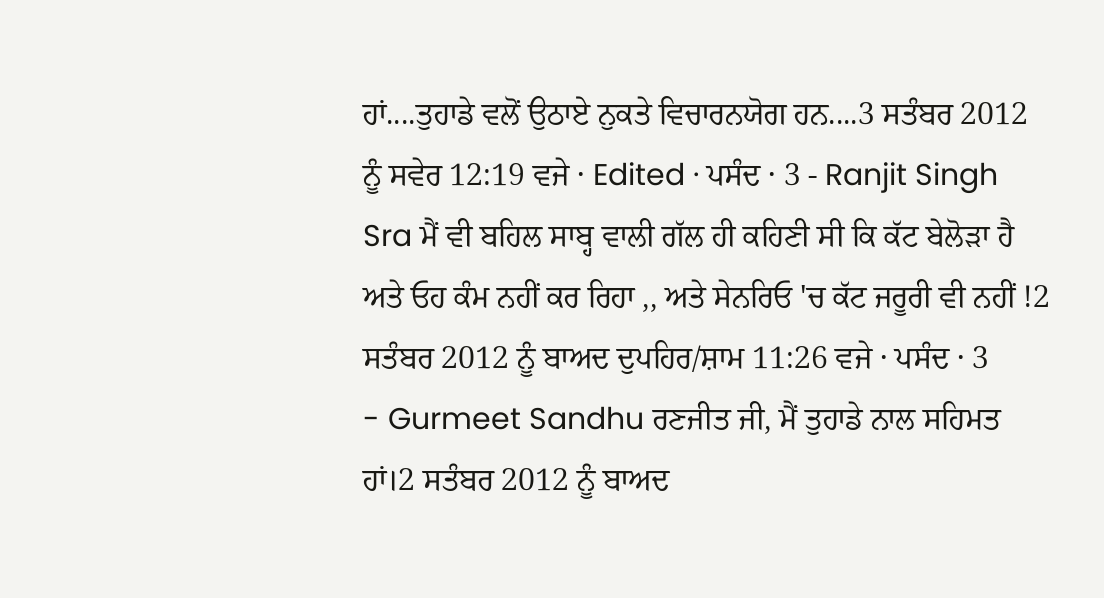ਹਾਂ....ਤੁਹਾਡੇ ਵਲੋਂ ਉਠਾਏ ਨੁਕਤੇ ਵਿਚਾਰਨਯੋਗ ਹਨ....3 ਸਤੰਬਰ 2012 ਨੂੰ ਸਵੇਰ 12:19 ਵਜੇ · Edited · ਪਸੰਦ · 3 - Ranjit Singh Sra ਮੈਂ ਵੀ ਬਹਿਲ ਸਾਬ੍ਹ ਵਾਲੀ ਗੱਲ ਹੀ ਕਹਿਣੀ ਸੀ ਕਿ ਕੱਟ ਬੇਲੋੜਾ ਹੈ ਅਤੇ ਓਹ ਕੰਮ ਨਹੀਂ ਕਰ ਰਿਹਾ ,, ਅਤੇ ਸੇਨਰਿਓ 'ਚ ਕੱਟ ਜਰੂਰੀ ਵੀ ਨਹੀਂ !2 ਸਤੰਬਰ 2012 ਨੂੰ ਬਾਅਦ ਦੁਪਹਿਰ/ਸ਼ਾਮ 11:26 ਵਜੇ · ਪਸੰਦ · 3
- Gurmeet Sandhu ਰਣਜੀਤ ਜੀ, ਮੈਂ ਤੁਹਾਡੇ ਨਾਲ ਸਹਿਮਤ ਹਾਂ।2 ਸਤੰਬਰ 2012 ਨੂੰ ਬਾਅਦ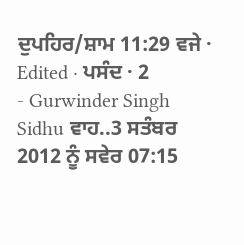ਦੁਪਹਿਰ/ਸ਼ਾਮ 11:29 ਵਜੇ · Edited · ਪਸੰਦ · 2
- Gurwinder Singh Sidhu ਵਾਹ..3 ਸਤੰਬਰ 2012 ਨੂੰ ਸਵੇਰ 07:15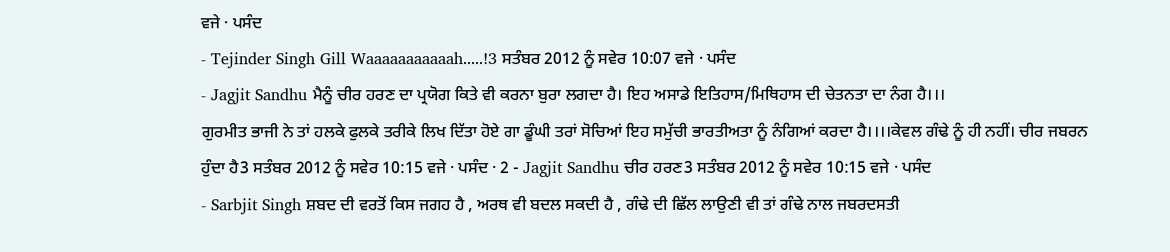ਵਜੇ · ਪਸੰਦ
- Tejinder Singh Gill Waaaaaaaaaaah.....!3 ਸਤੰਬਰ 2012 ਨੂੰ ਸਵੇਰ 10:07 ਵਜੇ · ਪਸੰਦ
- Jagjit Sandhu ਮੈਨੂੰ ਚੀਰ ਹਰਣ ਦਾ ਪ੍ਰਯੋਗ ਕਿਤੇ ਵੀ ਕਰਨਾ ਬੁਰਾ ਲਗਦਾ ਹੈ। ਇਹ ਅਸਾਡੇ ਇਤਿਹਾਸ/ਮਿਥਿਹਾਸ ਦੀ ਚੇਤਨਤਾ ਦਾ ਨੰਗ ਹੈ।।।
ਗੁਰਮੀਤ ਭਾਜੀ ਨੇ ਤਾਂ ਹਲਕੇ ਫੁਲਕੇ ਤਰੀਕੇ ਲਿਖ ਦਿੱਤਾ ਹੋਏ ਗਾ ਡੂੰਘੀ ਤਰਾਂ ਸੋਚਿਆਂ ਇਹ ਸਮੁੱਚੀ ਭਾਰਤੀਅਤਾ ਨੂੰ ਨੰਗਿਆਂ ਕਰਦਾ ਹੈ।।।।ਕੇਵਲ ਗੰਢੇ ਨੂੰ ਹੀ ਨਹੀਂ। ਚੀਰ ਜਬਰਨ ਹੁੰਦਾ ਹੈ3 ਸਤੰਬਰ 2012 ਨੂੰ ਸਵੇਰ 10:15 ਵਜੇ · ਪਸੰਦ · 2 - Jagjit Sandhu ਚੀਰ ਹਰਣ3 ਸਤੰਬਰ 2012 ਨੂੰ ਸਵੇਰ 10:15 ਵਜੇ · ਪਸੰਦ
- Sarbjit Singh ਸ਼ਬਦ ਦੀ ਵਰਤੋਂ ਕਿਸ ਜਗਹ ਹੈ , ਅਰਥ ਵੀ ਬਦਲ ਸਕਦੀ ਹੈ , ਗੰਢੇ ਦੀ ਛਿੱਲ ਲਾਉਣੀ ਵੀ ਤਾਂ ਗੰਢੇ ਨਾਲ ਜਬਰਦਸਤੀ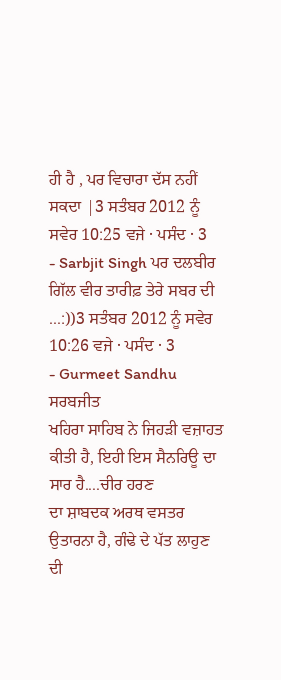ਹੀ ਹੈ , ਪਰ ਵਿਚਾਰਾ ਦੱਸ ਨਹੀਂ ਸਕਦਾ |3 ਸਤੰਬਰ 2012 ਨੂੰ ਸਵੇਰ 10:25 ਵਜੇ · ਪਸੰਦ · 3
- Sarbjit Singh ਪਰ ਦਲਬੀਰ ਗਿੱਲ ਵੀਰ ਤਾਰੀਫ਼ ਤੇਰੇ ਸਬਰ ਦੀ ...:))3 ਸਤੰਬਰ 2012 ਨੂੰ ਸਵੇਰ 10:26 ਵਜੇ · ਪਸੰਦ · 3
- Gurmeet Sandhu ਸਰਬਜੀਤ
ਖਹਿਰਾ ਸਾਹਿਬ ਨੇ ਜਿਹੜੀ ਵਜ਼ਾਹਤ ਕੀਤੀ ਹੈ, ਇਹੀ ਇਸ ਸੈਨਰਿਊ ਦਾ ਸਾਰ ਹੈ....ਚੀਰ ਹਰਣ
ਦਾ ਸ਼ਾਬਦਕ ਅਰਥ ਵਸਤਰ ਉਤਾਰਨਾ ਹੈ, ਗੰਢੇ ਦੇ ਪੱਤ ਲਾਹੁਣ ਦੀ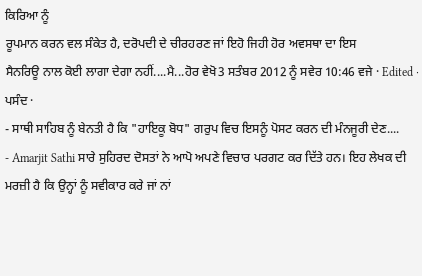ਕਿਰਿਆ ਨੂੰ
ਰੂਪਮਾਨ ਕਰਨ ਵਲ ਸੰਕੇਤ ਹੈ, ਦਰੋਪਦੀ ਦੇ ਚੀਰਹਰਣ ਜਾਂ ਇਹੋ ਜਿਹੀ ਹੋਰ ਅਵਸਥਾ ਦਾ ਇਸ
ਸੈਨਰਿਊ ਨਾਲ ਕੋਈ ਲਾਗਾ ਦੇਗਾ ਨਹੀਂ....ਮੈ...ਹੋਰ ਵੇਖੋ3 ਸਤੰਬਰ 2012 ਨੂੰ ਸਵੇਰ 10:46 ਵਜੇ · Edited · ਪਸੰਦ ·
- ਸਾਥੀ ਸਾਹਿਬ ਨੂੰ ਬੇਨਤੀ ਹੈ ਕਿ "ਹਾਇਕੂ ਬੋਧ" ਗਰੁਪ ਵਿਚ ਇਸਨੂੰ ਪੋਸਟ ਕਰਨ ਦੀ ਮੰਨਜੂਰੀ ਦੇਣ....
- Amarjit Sathi ਸਾਰੇ ਸੁਹਿਰਦ ਦੋਸਤਾਂ ਨੇ ਆਪੋ ਅਪਣੇ ਵਿਚਾਰ ਪਰਗਟ ਕਰ ਦਿੱਤੇ ਹਨ। ਇਹ ਲੇਖਕ ਦੀ ਮਰਜ਼ੀ ਹੈ ਕਿ ਉਨ੍ਹਾਂ ਨੂੰ ਸਵੀਕਾਰ ਕਰੇ ਜਾਂ ਨਾਂ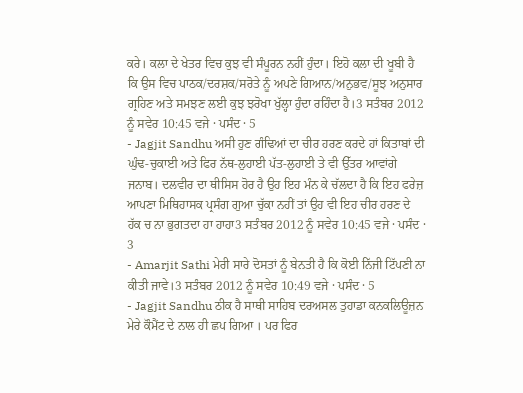ਕਰੇ। ਕਲਾ ਦੇ ਖੇਤਰ ਵਿਚ ਕੁਝ ਵੀ ਸੰਪੂਰਨ ਨਹੀਂ ਹੁੰਦਾ। ਇਹੋ ਕਲਾ ਦੀ ਖੂਬੀ ਹੈ ਕਿ ਉਸ ਵਿਚ ਪਾਠਕ/ਦਰਸ਼ਕ/ਸਰੋਤੇ ਨੂੰ ਅਪਣੇ ਗਿਆਨ/ਅਨੁਭਵ/ਸੂਝ ਅਨੁਸਾਰ ਗ੍ਰਹਿਣ ਅਤੇ ਸਮਝਣ ਲਈ ਕੁਝ ਝਰੋਖਾ ਖੁੱਲ੍ਹਾ ਹੁੰਦਾ ਰਹਿੰਦਾ ਹੈ।3 ਸਤੰਬਰ 2012 ਨੂੰ ਸਵੇਰ 10:45 ਵਜੇ · ਪਸੰਦ · 5
- Jagjit Sandhu ਅਸੀ ਹੁਣ ਗੰਢਿਆਂ ਦਾ ਚੀਰ ਹਰਣ ਕਰਦੇ ਹਾਂ ਕਿਤਾਬਾਂ ਦੀ ਘੁੰਢ-ਚੁਕਾਈ ਅਤੇ ਫਿਰ ਨੱਥ-ਲੁਹਾਈ ਪੱਤ-ਲੁਹਾਈ ਤੇ ਵੀ ਉੱਤਰ ਆਵਾਂਗੇ ਜਨਾਬ। ਦਲਵੀਰ ਦਾ ਥੀਸਿਸ ਹੋਰ ਹੈ ਉਹ ਇਹ ਮੰਨ ਕੇ ਚੱਲਦਾ ਹੈ ਕਿ ਇਹ ਫਰੇਜ਼ ਆਪਣਾ ਮਿਥਿਹਾਸਕ ਪ੍ਰਸੰਗ ਗੁਆ ਚੁੱਕਾ ਨਹੀਂ ਤਾਂ ਉਹ ਵੀ ਇਹ ਚੀਰ ਹਰਣ ਦੇ ਹੱਕ ਚ ਨਾ ਭੁਗਤਦਾ ਹਾ ਹਾਹਾ3 ਸਤੰਬਰ 2012 ਨੂੰ ਸਵੇਰ 10:45 ਵਜੇ · ਪਸੰਦ · 3
- Amarjit Sathi ਮੇਰੀ ਸਾਰੇ ਦੋਸਤਾਂ ਨੂੰ ਬੇਨਤੀ ਹੈ ਕਿ ਕੋਈ ਨਿੱਜੀ ਟਿੱਪਣੀ ਨਾ ਕੀਤੀ ਜਾਵੇ।3 ਸਤੰਬਰ 2012 ਨੂੰ ਸਵੇਰ 10:49 ਵਜੇ · ਪਸੰਦ · 5
- Jagjit Sandhu ਠੀਕ ਹੈ ਸਾਥੀ ਸਾਹਿਬ ਦਰਅਸਲ ਤੁਹਾਡਾ ਕਨਕਲਿਊਜ਼ਨ ਮੇਰੇ ਕੌਮੈਂਟ ਦੇ ਨਾਲ ਹੀ ਛਪ ਗਿਆ । ਪਰ ਫਿਰ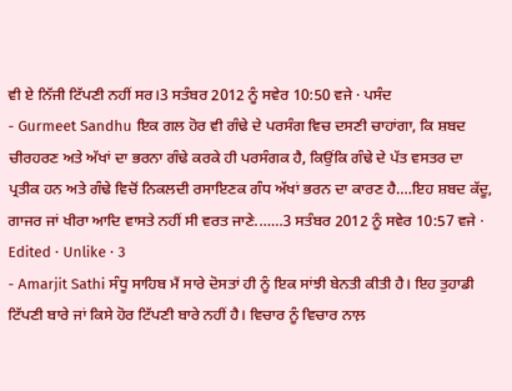ਵੀ ਏ ਨਿੱਜੀ ਟਿੱਪਣੀ ਨਹੀਂ ਸਰ।3 ਸਤੰਬਰ 2012 ਨੂੰ ਸਵੇਰ 10:50 ਵਜੇ · ਪਸੰਦ
- Gurmeet Sandhu ਇਕ ਗਲ ਹੋਰ ਵੀ ਗੰਢੇ ਦੇ ਪਰਸੰਗ ਵਿਚ ਦਸਣੀ ਚਾਹਾਂਗਾ, ਕਿ ਸ਼ਬਦ ਚੀਰਹਰਣ ਅਤੇ ਅੱਖਾਂ ਦਾ ਭਰਨਾ ਗੰਢੇ ਕਰਕੇ ਹੀ ਪਰਸੰਗਕ ਹੈ, ਕਿਉਂਕਿ ਗੰਢੇ ਦੇ ਪੱਤ ਵਸਤਰ ਦਾ ਪ੍ਰਤੀਕ ਹਨ ਅਤੇ ਗੰਢੇ ਵਿਚੋਂ ਨਿਕਲਦੀ ਰਸਾਇਣਕ ਗੰਧ ਅੱਖਾਂ ਭਰਨ ਦਾ ਕਾਰਣ ਹੈ....ਇਹ ਸ਼ਬਦ ਕੱਦੂ, ਗਾਜਰ ਜਾਂ ਖੀਰਾ ਆਦਿ ਵਾਸਤੇ ਨਹੀਂ ਸੀ ਵਰਤ ਜਾਣੇ.......3 ਸਤੰਬਰ 2012 ਨੂੰ ਸਵੇਰ 10:57 ਵਜੇ · Edited · Unlike · 3
- Amarjit Sathi ਸੰਧੂ ਸਾਹਿਬ ਮੈਂ ਸਾਰੇ ਦੋਸਤਾਂ ਹੀ ਨੂੰ ਇਕ ਸਾਂਝੀ ਬੇਨਤੀ ਕੀਤੀ ਹੈ। ਇਹ ਤੁਹਾਡੀ ਟਿੱਪਣੀ ਬਾਰੇ ਜਾਂ ਕਿਸੇ ਹੋਰ ਟਿੱਪਣੀ ਬਾਰੇ ਨਹੀਂ ਹੈ। ਵਿਚਾਰ ਨੂੰ ਵਿਚਾਰ ਨਾਲ਼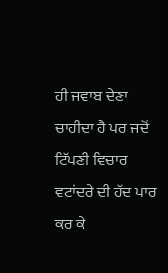ਹੀ ਜਵਾਬ ਦੇਣਾ ਚਾਹੀਦਾ ਹੈ ਪਰ ਜਦੋਂ ਟਿੱਪਣੀ ਵਿਚਾਰ ਵਟਾਂਦਰੇ ਦੀ ਹੱਦ ਪਾਰ ਕਰ ਕੇ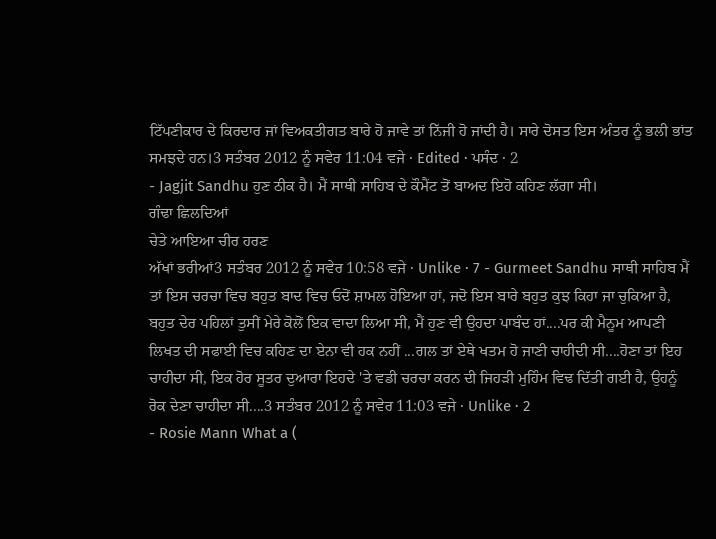ਟਿੱਪਣੀਕਾਰ ਦੇ ਕਿਰਦਾਰ ਜਾਂ ਵਿਅਕਤੀਗਤ ਬਾਰੇ ਹੋ ਜਾਵੇ ਤਾਂ ਨਿੱਜੀ ਹੋ ਜਾਂਦੀ ਹੈ। ਸਾਰੇ ਦੋਸਤ ਇਸ ਅੰਤਰ ਨੂੰ ਭਲੀ ਭਾਂਤ ਸਮਝਦੇ ਹਨ।3 ਸਤੰਬਰ 2012 ਨੂੰ ਸਵੇਰ 11:04 ਵਜੇ · Edited · ਪਸੰਦ · 2
- Jagjit Sandhu ਹੁਣ ਠੀਕ ਹੈ। ਮੈਂ ਸਾਥੀ ਸਾਹਿਬ ਦੇ ਕੌਮੈਂਟ ਤੋਂ ਬਾਅਦ ਇਹੋ ਕਹਿਣ ਲੱਗਾ ਸੀ।
ਗੰਢਾ ਛਿਲਦਿਆਂ
ਚੇਤੇ ਆਇਆ ਚੀਰ ਹਰਣ
ਅੱਖਾਂ ਭਰੀਆਂ3 ਸਤੰਬਰ 2012 ਨੂੰ ਸਵੇਰ 10:58 ਵਜੇ · Unlike · 7 - Gurmeet Sandhu ਸਾਥੀ ਸਾਹਿਬ ਮੈਂ ਤਾਂ ਇਸ ਚਰਚਾ ਵਿਚ ਬਹੁਤ ਬਾਦ ਵਿਚ ਓਦੋਂ ਸ਼ਾਮਲ ਹੋਇਆ ਹਾਂ, ਜਦੋ ਇਸ ਬਾਰੇ ਬਹੁਤ ਕੁਝ ਕਿਹਾ ਜਾ ਚੁਕਿਆ ਹੈ, ਬਹੁਤ ਦੇਰ ਪਹਿਲਾਂ ਤੁਸੀਂ ਮੇਰੇ ਕੋਲੋਂ ਇਕ ਵਾਦਾ ਲਿਆ ਸੀ, ਮੈਂ ਹੁਣ ਵੀ ਉਹਦਾ ਪਾਬੰਦ ਹਾਂ....ਪਰ ਕੀ ਮੈਨੂਮ ਆਪਣੀ ਲਿਖਤ ਦੀ ਸਫਾਈ ਵਿਚ ਕਹਿਣ ਦਾ ਏਨਾ ਵੀ ਹਕ ਨਹੀਂ ...ਗਲ ਤਾਂ ਏਥੇ ਖਤਮ ਹੋ ਜਾਣੀ ਚਾਹੀਦੀ ਸੀ....ਹੋਣਾ ਤਾਂ ਇਹ ਚਾਹੀਦਾ ਸੀ, ਇਕ ਹੋਰ ਸੂਤਰ ਦੁਆਰਾ ਇਹਦੇ 'ਤੇ ਵਡੀ ਚਰਚਾ ਕਰਨ ਦੀ ਜਿਹੜੀ ਮੁਹਿੰਮ ਵਿਢ ਦਿੱਤੀ ਗਈ ਹੈ, ਉਹਨੂੰ ਰੋਕ ਦੇਣਾ ਚਾਹੀਦਾ ਸੀ....3 ਸਤੰਬਰ 2012 ਨੂੰ ਸਵੇਰ 11:03 ਵਜੇ · Unlike · 2
- Rosie Mann What a (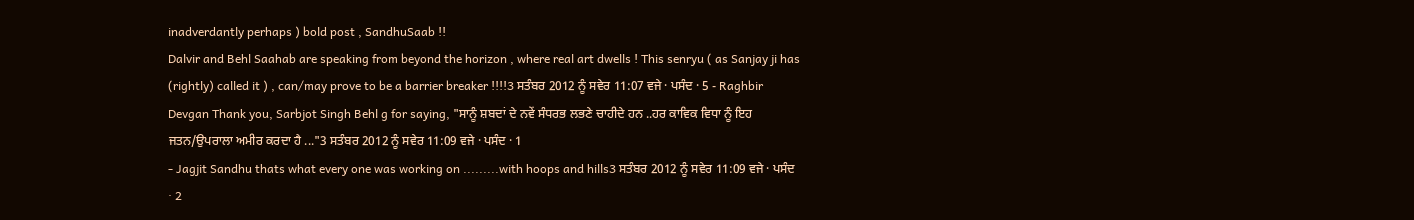inadverdantly perhaps ) bold post , SandhuSaab !!
Dalvir and Behl Saahab are speaking from beyond the horizon , where real art dwells ! This senryu ( as Sanjay ji has (rightly) called it ) , can/may prove to be a barrier breaker !!!!3 ਸਤੰਬਰ 2012 ਨੂੰ ਸਵੇਰ 11:07 ਵਜੇ · ਪਸੰਦ · 5 - Raghbir Devgan Thank you, Sarbjot Singh Behl g for saying, "ਸਾਨੂੰ ਸ਼ਬਦਾਂ ਦੇ ਨਵੇਂ ਸੰਧਰਭ ਲਭਣੇ ਚਾਹੀਦੇ ਹਨ ..ਹਰ ਕਾਵਿਕ ਵਿਧਾ ਨੂੰ ਇਹ ਜਤਨ/ਉਪਰਾਲਾ ਅਮੀਰ ਕਰਦਾ ਹੈ ..."3 ਸਤੰਬਰ 2012 ਨੂੰ ਸਵੇਰ 11:09 ਵਜੇ · ਪਸੰਦ · 1
- Jagjit Sandhu thats what every one was working on .........with hoops and hills3 ਸਤੰਬਰ 2012 ਨੂੰ ਸਵੇਰ 11:09 ਵਜੇ · ਪਸੰਦ · 2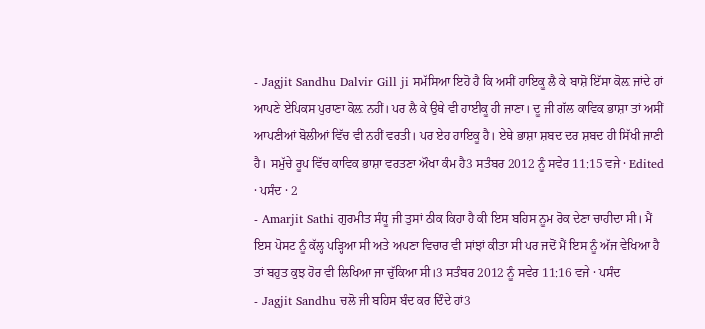- Jagjit Sandhu Dalvir Gill ji ਸਮੱਸਿਆ ਇਹੋ ਹੈ ਕਿ ਅਸੀਂ ਹਾਇਕੂ ਲੈ ਕੇ ਬਾਸ਼ੋ ਇੱਸਾ ਕੋਲ਼ ਜਾਂਦੇ ਹਾਂ ਆਪਣੇ ਏਪਿਕਸ ਪੁਰਾਣਾ ਕੋਲ਼ ਨਹੀਂ। ਪਰ ਲੈ ਕੇ ਉਥੇ ਵੀ ਹਾਈਕੂ ਹੀ ਜਾਣਾ। ਦੂ ਜੀ ਗੱਲ ਕਾਵਿਕ ਭਾਸ਼ਾ ਤਾਂ ਅਸੀਂ ਆਪਣੀਆਂ ਬੋਲੀਆਂ ਵਿੱਚ ਵੀ ਨਹੀਂ ਵਰਤੀ। ਪਰ ਏਹ ਹਾਇਕੂ ਹੈ। ਏਥੇ ਭਾਸ਼ਾ ਸ਼ਬਦ ਦਰ ਸ਼ਬਦ ਹੀ ਸਿੱਖੀ ਜਾਣੀ ਹੈ। ਸਮੁੱਚੇ ਰੂਪ ਵਿੱਚ ਕਾਵਿਕ ਭਾਸ਼ਾ ਵਰਤਣਾ ਔਖਾ ਕੰਮ ਹੈ3 ਸਤੰਬਰ 2012 ਨੂੰ ਸਵੇਰ 11:15 ਵਜੇ · Edited · ਪਸੰਦ · 2
- Amarjit Sathi ਗੁਰਮੀਤ ਸੰਧੂ ਜੀ ਤੁਸਾਂ ਠੀਕ ਕਿਹਾ ਹੈ ਕੀ ਇਸ ਬਹਿਸ ਨੂਮ ਰੋਕ ਦੇਣਾ ਚਾਹੀਦਾ ਸੀ। ਮੈਂ ਇਸ ਪੋਸਟ ਨੂੰ ਕੱਲ੍ਹ ਪੜ੍ਹਿਆ ਸੀ ਅਤੇ ਅਪਣਾ ਵਿਚਾਰ ਵੀ ਸਾਂਝਾਂ ਕੀਤਾ ਸੀ ਪਰ ਜਦੋਂ ਮੈਂ ਇਸ ਨੂੰ ਅੱਜ ਵੇਖਿਆ ਹੈ ਤਾਂ ਬਹੁਤ ਕੁਝ ਹੋਰ ਵੀ ਲਿਖਿਆ ਜਾ ਚੁੱਕਿਆ ਸੀ।3 ਸਤੰਬਰ 2012 ਨੂੰ ਸਵੇਰ 11:16 ਵਜੇ · ਪਸੰਦ
- Jagjit Sandhu ਚਲੋ ਜੀ ਬਹਿਸ ਬੰਦ ਕਰ ਦਿੰਦੇ ਹਾਂ3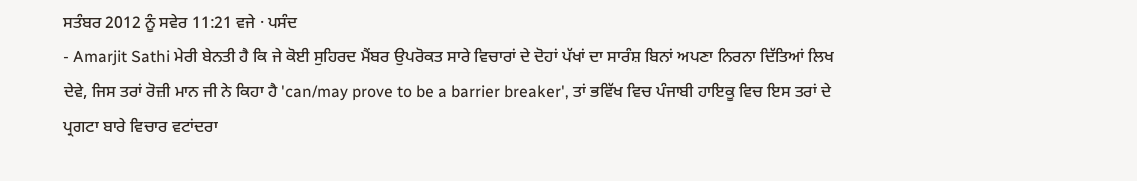ਸਤੰਬਰ 2012 ਨੂੰ ਸਵੇਰ 11:21 ਵਜੇ · ਪਸੰਦ
- Amarjit Sathi ਮੇਰੀ ਬੇਨਤੀ ਹੈ ਕਿ ਜੇ ਕੋਈ ਸੁਹਿਰਦ ਮੈਂਬਰ ਉਪਰੋਕਤ ਸਾਰੇ ਵਿਚਾਰਾਂ ਦੇ ਦੋਹਾਂ ਪੱਖਾਂ ਦਾ ਸਾਰੰਸ਼ ਬਿਨਾਂ ਅਪਣਾ ਨਿਰਨਾ ਦਿੱਤਿਆਂ ਲਿਖ ਦੇਵੇ, ਜਿਸ ਤਰਾਂ ਰੋਜ਼ੀ ਮਾਨ ਜੀ ਨੇ ਕਿਹਾ ਹੈ 'can/may prove to be a barrier breaker', ਤਾਂ ਭਵਿੱਖ ਵਿਚ ਪੰਜਾਬੀ ਹਾਇਕੂ ਵਿਚ ਇਸ ਤਰਾਂ ਦੇ ਪ੍ਰਗਟਾ ਬਾਰੇ ਵਿਚਾਰ ਵਟਾਂਦਰਾ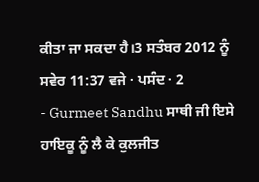ਕੀਤਾ ਜਾ ਸਕਦਾ ਹੈ।3 ਸਤੰਬਰ 2012 ਨੂੰ ਸਵੇਰ 11:37 ਵਜੇ · ਪਸੰਦ · 2
- Gurmeet Sandhu ਸਾਥੀ ਜੀ ਇਸੇ ਹਾਇਕੂ ਨੂੰ ਲੈ ਕੇ ਕੁਲਜੀਤ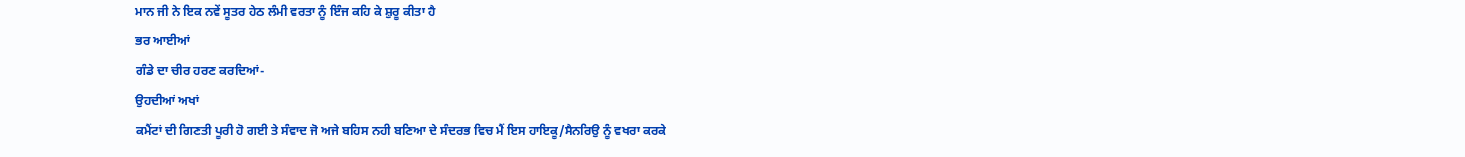ਮਾਨ ਜੀ ਨੇ ਇਕ ਨਵੇਂ ਸੂਤਰ ਹੇਠ ਲੰਮੀ ਵਰਤਾ ਨੂੰ ਇੰਜ ਕਹਿ ਕੇ ਸ਼ੁਰੂ ਕੀਤਾ ਹੈ
ਭਰ ਆਈਆਂ
ਗੰਡੇ ਦਾ ਚੀਰ ਹਰਣ ਕਰਦਿਆਂ-
ਉਹਦੀਆਂ ਅਖਾਂ
ਕਮੈਂਟਾਂ ਦੀ ਗਿਣਤੀ ਪੂਰੀ ਹੋ ਗਈ ਤੇ ਸੰਵਾਦ ਜੋ ਅਜੇ ਬਹਿਸ ਨਹੀ ਬਣਿਆ ਦੇ ਸੰਦਰਭ ਵਿਚ ਮੈਂ ਇਸ ਹਾਇਕੂ/ਸੈਨਰਿਉ ਨੂੰ ਵਖਰਾ ਕਰਕੇ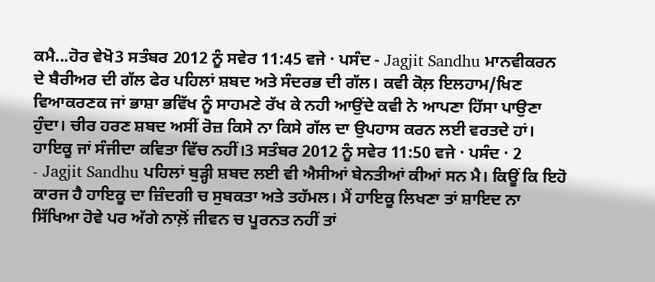ਕਮੈ...ਹੋਰ ਵੇਖੋ3 ਸਤੰਬਰ 2012 ਨੂੰ ਸਵੇਰ 11:45 ਵਜੇ · ਪਸੰਦ - Jagjit Sandhu ਮਾਨਵੀਕਰਨ ਦੇ ਬੈਰੀਅਰ ਦੀ ਗੱਲ ਫੇਰ ਪਹਿਲਾਂ ਸ਼ਬਦ ਅਤੇ ਸੰਦਰਭ ਦੀ ਗੱਲ। ਕਵੀ ਕੋਲ਼ ਇਲਹਾਮ/ਖਿਣ ਵਿਆਕਰਣਕ ਜਾਂ ਭਾਸ਼ਾ ਭਵਿੱਖ ਨੂੰ ਸਾਹਮਣੇ ਰੱਖ ਕੇ ਨਹੀ ਆਉਂਦੇ ਕਵੀ ਨੇ ਆਪਣਾ ਹਿੱਸਾ ਪਾਉਣਾ ਹੁੰਦਾ। ਚੀਰ ਹਰਣ ਸ਼ਬਦ ਅਸੀਂ ਰੋਜ਼ ਕਿਸੇ ਨਾ ਕਿਸੇ ਗੱਲ ਦਾ ਉਪਹਾਸ ਕਰਨ ਲਈ ਵਰਤਦੇ ਹਾਂ। ਹਾਇਕੂ ਜਾਂ ਸੰਜੀਦਾ ਕਵਿਤਾ ਵਿੱਚ ਨਹੀਂ।3 ਸਤੰਬਰ 2012 ਨੂੰ ਸਵੇਰ 11:50 ਵਜੇ · ਪਸੰਦ · 2
- Jagjit Sandhu ਪਹਿਲਾਂ ਬੁੜ੍ਹੀ ਸ਼ਬਦ ਲਈ ਵੀ ਐਸੀਆਂ ਬੇਨਤੀਆਂ ਕੀਆਂ ਸਨ ਮੈ। ਕਿਊਂ ਕਿ ਇਹੋ ਕਾਰਜ ਹੈ ਹਾਇਕੂ ਦਾ ਜ਼ਿੰਦਗੀ ਚ ਸੁਬਕਤਾ ਅਤੇ ਤਹੱਮਲ। ਮੈਂ ਹਾਇਕੂ ਲਿਖਣਾ ਤਾਂ ਸ਼ਾਇਦ ਨਾ ਸਿੱਖਿਆ ਹੋਵੇ ਪਰ ਅੱਗੇ ਨਾਲ਼ੋਂ ਜੀਵਨ ਚ ਪੂਰਨਤ ਨਹੀਂ ਤਾਂ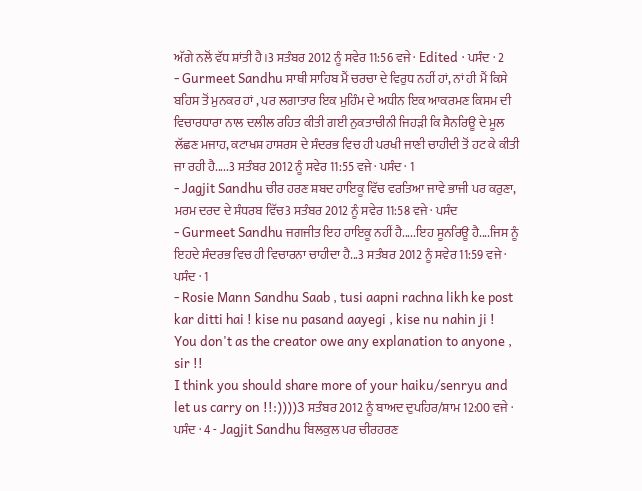ਅੱਗੇ ਨਲੋਂ ਵੱਧ ਸ਼ਾਂਤੀ ਹੈ।3 ਸਤੰਬਰ 2012 ਨੂੰ ਸਵੇਰ 11:56 ਵਜੇ · Edited · ਪਸੰਦ · 2
- Gurmeet Sandhu ਸਾਥੀ ਸਾਹਿਬ ਮੈਂ ਚਰਚਾ ਦੇ ਵਿਰੁਧ ਨਹੀਂ ਹਾਂ, ਨਾਂ ਹੀ ਮੈਂ ਕਿਸੇ ਬਹਿਸ ਤੋਂ ਮੁਨਕਰ ਹਾਂ , ਪਰ ਲਗਾਤਾਰ ਇਕ ਮੁਹਿੰਮ ਦੇ ਅਧੀਨ ਇਕ ਆਕਰਮਣ ਕਿਸਮ ਦੀ ਵਿਚਾਰਧਾਰਾ ਨਾਲ ਦਲੀਲ ਰਹਿਤ ਕੀਤੀ ਗਈ ਨੁਕਤਾਚੀਨੀ ਜਿਹੜੀ ਕਿ ਸੈਨਰਿਊ ਦੇ ਮੂਲ ਲੱਛਣ ਮਜਾਹ, ਕਟਾਖਸ਼ ਹਾਸਰਸ ਦੇ ਸੰਦਰਭ ਵਿਚ ਹੀ ਪਰਖੀ ਜਾਣੀ ਚਾਹੀਦੀ ਤੋਂ ਹਟ ਕੇ ਕੀਤੀ ਜਾ ਰਹੀ ਹੈ.....3 ਸਤੰਬਰ 2012 ਨੂੰ ਸਵੇਰ 11:55 ਵਜੇ · ਪਸੰਦ · 1
- Jagjit Sandhu ਚੀਰ ਹਰਣ ਸ਼ਬਦ ਹਾਇਕੂ ਵਿੱਚ ਵਰਤਿਆ ਜਾਵੇ ਭਾਜੀ ਪਰ ਕਰੁਣਾ, ਮਰਮ ਦਰਦ ਦੇ ਸੰਧਰਬ ਵਿੱਚ3 ਸਤੰਬਰ 2012 ਨੂੰ ਸਵੇਰ 11:58 ਵਜੇ · ਪਸੰਦ
- Gurmeet Sandhu ਜਗਜੀਤ ਇਹ ਹਾਇਕੂ ਨਹੀਂ ਹੈ.....ਇਹ ਸੂਨਰਿਊ ਹੈ....ਜਿਸ ਨੂੰ ਇਹਦੇ ਸੰਦਰਭ ਵਿਚ ਹੀ ਵਿਚਾਰਨਾ ਚਾਹੀਦਾ ਹੈ...3 ਸਤੰਬਰ 2012 ਨੂੰ ਸਵੇਰ 11:59 ਵਜੇ · ਪਸੰਦ · 1
- Rosie Mann Sandhu Saab , tusi aapni rachna likh ke post kar ditti hai ! kise nu pasand aayegi , kise nu nahin ji !
You don't as the creator owe any explanation to anyone , sir !!
I think you should share more of your haiku/senryu and let us carry on !!:))))3 ਸਤੰਬਰ 2012 ਨੂੰ ਬਾਅਦ ਦੁਪਹਿਰ/ਸ਼ਾਮ 12:00 ਵਜੇ · ਪਸੰਦ · 4 - Jagjit Sandhu ਬਿਲਕੁਲ ਪਰ ਚੀਰਹਰਣ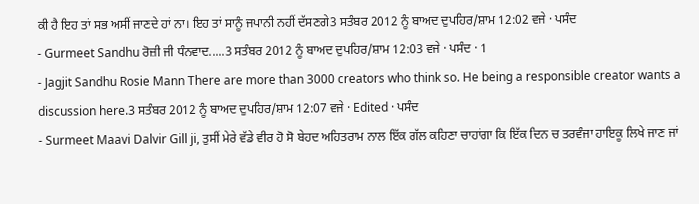ਕੀ ਹੈ ਇਹ ਤਾਂ ਸਭ ਅਸੀਂ ਜਾਣਦੇ ਹਾਂ ਨਾ। ਇਹ ਤਾਂ ਸਾਨੂੰ ਜਪਾਨੀ ਨਹੀਂ ਦੱਸਣਗੇ3 ਸਤੰਬਰ 2012 ਨੂੰ ਬਾਅਦ ਦੁਪਹਿਰ/ਸ਼ਾਮ 12:02 ਵਜੇ · ਪਸੰਦ
- Gurmeet Sandhu ਰੋਜ਼ੀ ਜੀ ਧੰਨਵਾਦ.....3 ਸਤੰਬਰ 2012 ਨੂੰ ਬਾਅਦ ਦੁਪਹਿਰ/ਸ਼ਾਮ 12:03 ਵਜੇ · ਪਸੰਦ · 1
- Jagjit Sandhu Rosie Mann There are more than 3000 creators who think so. He being a responsible creator wants a discussion here.3 ਸਤੰਬਰ 2012 ਨੂੰ ਬਾਅਦ ਦੁਪਹਿਰ/ਸ਼ਾਮ 12:07 ਵਜੇ · Edited · ਪਸੰਦ
- Surmeet Maavi Dalvir Gill ji, ਤੁਸੀਂ ਮੇਰੇ ਵੱਡੇ ਵੀਰ ਹੋ ਸੋ ਬੇਹਦ ਅਹਿਤਰਾਮ ਨਾਲ ਇੱਕ ਗੱਲ ਕਹਿਣਾ ਚਾਹਾਂਗਾ ਕਿ ਇੱਕ ਦਿਨ ਚ ਤਰਵੰਜਾ ਹਾਇਕੂ ਲਿਖੇ ਜਾਣ ਜਾਂ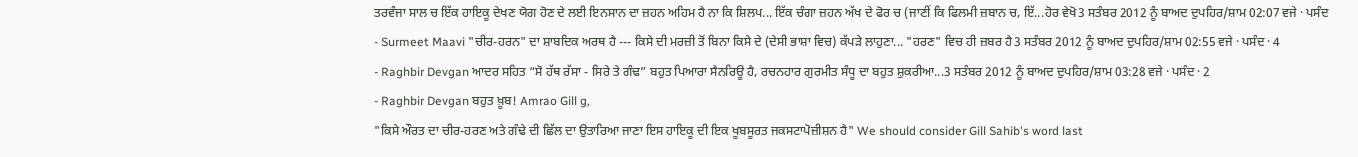ਤਰਵੰਜਾ ਸਾਲ ਚ ਇੱਕ ਹਾਇਕੂ ਦੇਖਣ ਯੋਗ ਹੋਣ ਦੇ ਲਈ ਇਨਸਾਨ ਦਾ ਜ਼ਹਨ ਅਹਿਮ ਹੈ ਨਾ ਕਿ ਸ਼ਿਲਪ... ਇੱਕ ਚੰਗਾ ਜ਼ਹਨ ਅੱਖ ਦੇ ਫੋਰ ਚ (ਜਾਣੀਂ ਕਿ ਫਿਲਮੀ ਜ਼ਬਾਨ ਚ, ਇੱ...ਹੋਰ ਵੇਖੋ3 ਸਤੰਬਰ 2012 ਨੂੰ ਬਾਅਦ ਦੁਪਹਿਰ/ਸ਼ਾਮ 02:07 ਵਜੇ · ਪਸੰਦ
- Surmeet Maavi "ਚੀਰ-ਹਰਨ" ਦਾ ਸ਼ਾਬਦਿਕ ਅਰਥ ਹੈ --- ਕਿਸੇ ਦੀ ਮਰਜ਼ੀ ਤੋਂ ਬਿਨਾ ਕਿਸੇ ਦੇ (ਦੇਸੀ ਭਾਸ਼ਾ ਵਿਚ) ਕੱਪੜੇ ਲਾਹੁਣਾ... "ਹਰਣ" ਵਿਚ ਹੀ ਜ਼ਬਰ ਹੈ3 ਸਤੰਬਰ 2012 ਨੂੰ ਬਾਅਦ ਦੁਪਹਿਰ/ਸ਼ਾਮ 02:55 ਵਜੇ · ਪਸੰਦ · 4
- Raghbir Devgan ਆਦਰ ਸਹਿਤ “ਸੋ ਹੱਥ ਰੱਸਾ - ਸਿਰੇ ਤੇ ਗੰਢ” ਬਹੁਤ ਪਿਆਰਾ ਸੈਨਰਿਊ ਹੈ, ਰਚਨਹਾਰ ਗੁਰਮੀਤ ਸੰਧੂ ਦਾ ਬਹੁਤ ਸ਼ੁਕਰੀਆ...3 ਸਤੰਬਰ 2012 ਨੂੰ ਬਾਅਦ ਦੁਪਹਿਰ/ਸ਼ਾਮ 03:28 ਵਜੇ · ਪਸੰਦ · 2
- Raghbir Devgan ਬਹੁਤ ਖ਼ੂਬ! Amrao Gill g,
"ਕਿਸੇ ਔਰਤ ਦਾ ਚੀਰ-ਹਰਣ ਅਤੇ ਗੰਢੇ ਦੀ ਛਿੱਲ ਦਾ ਉਤਾਰਿਆ ਜਾਣਾ ਇਸ ਹਾਇਕੂ ਦੀ ਇਕ ਖੂਬਸੂਰਤ ਜਕਸਟਾਪੋਜ਼ੀਸ਼ਨ ਹੈ" We should consider Gill Sahib's word last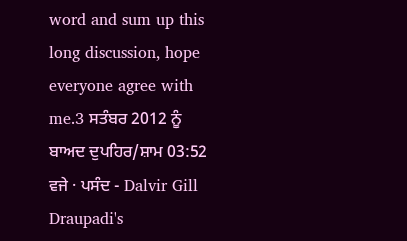word and sum up this long discussion, hope everyone agree with me.3 ਸਤੰਬਰ 2012 ਨੂੰ ਬਾਅਦ ਦੁਪਹਿਰ/ਸ਼ਾਮ 03:52 ਵਜੇ · ਪਸੰਦ - Dalvir Gill Draupadi's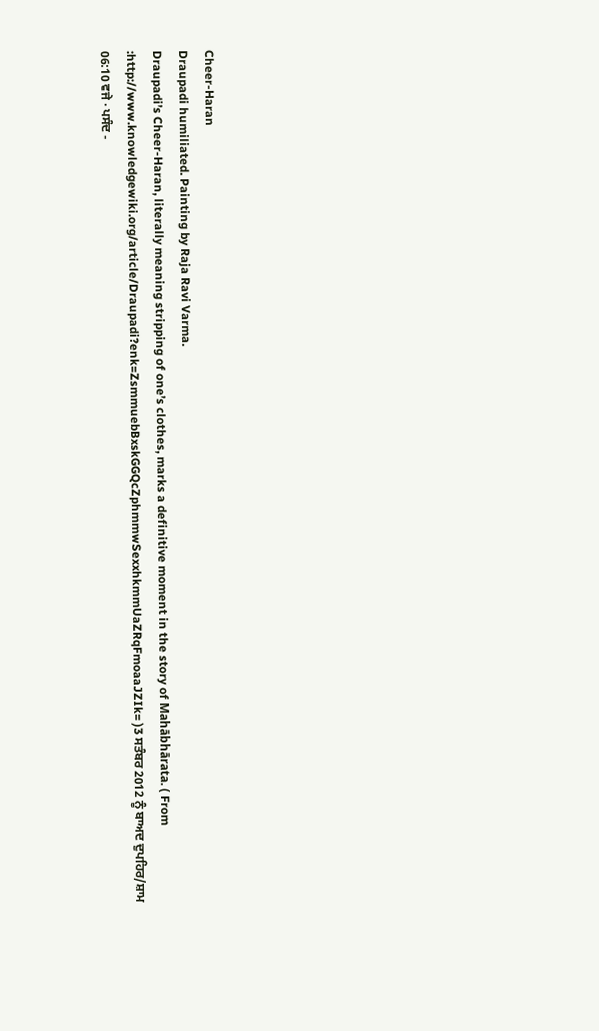Cheer-Haran
Draupadi humiliated. Painting by Raja Ravi Varma.
Draupadi’s Cheer-Haran, literally meaning stripping of one’s clothes, marks a definitive moment in the story of Mahābhārata. ( From :http://www.knowledgewiki.org/article/Draupadi?enk=ZsmmuebBxskGGQcZphmmwSexxhkmmUaZRqFmoaaJZIk= )3 ਸਤੰਬਰ 2012 ਨੂੰ ਬਾਅਦ ਦੁਪਹਿਰ/ਸ਼ਾਮ 06:10 ਵਜੇ · ਪਸੰਦ -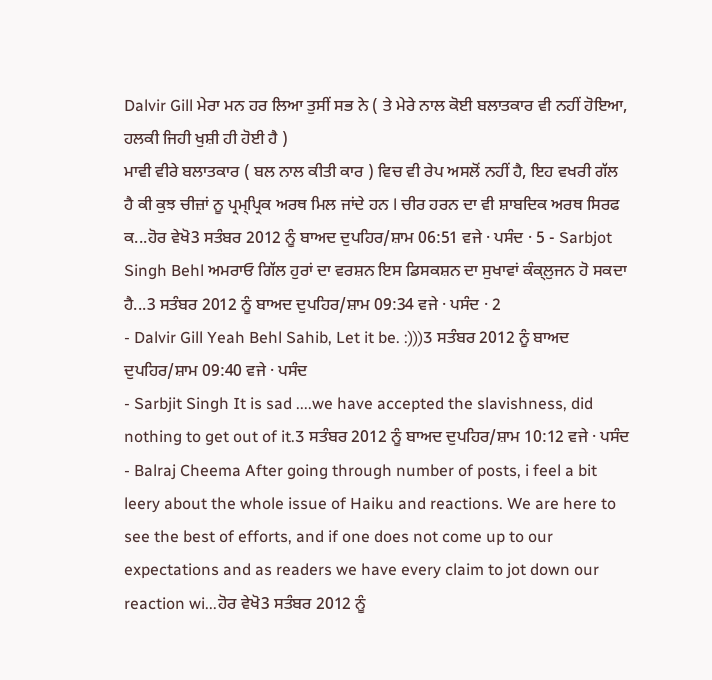Dalvir Gill ਮੇਰਾ ਮਨ ਹਰ ਲਿਆ ਤੁਸੀਂ ਸਭ ਨੇ ( ਤੇ ਮੇਰੇ ਨਾਲ ਕੋਈ ਬਲਾਤਕਾਰ ਵੀ ਨਹੀਂ ਹੋਇਆ, ਹਲਕੀ ਜਿਹੀ ਖੁਸ਼ੀ ਹੀ ਹੋਈ ਹੈ )
ਮਾਵੀ ਵੀਰੇ ਬਲਾਤਕਾਰ ( ਬਲ ਨਾਲ ਕੀਤੀ ਕਾਰ ) ਵਿਚ ਵੀ ਰੇਪ ਅਸਲੋਂ ਨਹੀਂ ਹੈ, ਇਹ ਵਖਰੀ ਗੱਲ ਹੈ ਕੀ ਕੁਝ ਚੀਜ਼ਾਂ ਨੂ ਪ੍ਰਮ੍ਪ੍ਰਿਕ ਅਰਥ ਮਿਲ ਜਾਂਦੇ ਹਨ l ਚੀਰ ਹਰਨ ਦਾ ਵੀ ਸ਼ਾਬਦਿਕ ਅਰਥ ਸਿਰਫ ਕ...ਹੋਰ ਵੇਖੋ3 ਸਤੰਬਰ 2012 ਨੂੰ ਬਾਅਦ ਦੁਪਹਿਰ/ਸ਼ਾਮ 06:51 ਵਜੇ · ਪਸੰਦ · 5 - Sarbjot Singh Behl ਅਮਰਾਓ ਗਿੱਲ ਹੁਰਾਂ ਦਾ ਵਰਸ਼ਨ ਇਸ ਡਿਸਕਸ਼ਨ ਦਾ ਸੁਖਾਵਾਂ ਕੰਕ੍ਲੁਜਨ ਹੋ ਸਕਦਾ ਹੈ...3 ਸਤੰਬਰ 2012 ਨੂੰ ਬਾਅਦ ਦੁਪਹਿਰ/ਸ਼ਾਮ 09:34 ਵਜੇ · ਪਸੰਦ · 2
- Dalvir Gill Yeah Behl Sahib, Let it be. :)))3 ਸਤੰਬਰ 2012 ਨੂੰ ਬਾਅਦ ਦੁਪਹਿਰ/ਸ਼ਾਮ 09:40 ਵਜੇ · ਪਸੰਦ
- Sarbjit Singh It is sad ....we have accepted the slavishness, did nothing to get out of it.3 ਸਤੰਬਰ 2012 ਨੂੰ ਬਾਅਦ ਦੁਪਹਿਰ/ਸ਼ਾਮ 10:12 ਵਜੇ · ਪਸੰਦ
- Balraj Cheema After going through number of posts, i feel a bit leery about the whole issue of Haiku and reactions. We are here to see the best of efforts, and if one does not come up to our expectations and as readers we have every claim to jot down our reaction wi...ਹੋਰ ਵੇਖੋ3 ਸਤੰਬਰ 2012 ਨੂੰ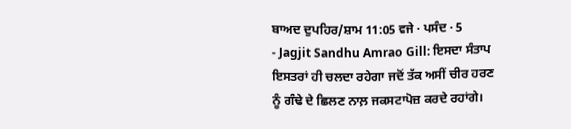ਬਾਅਦ ਦੁਪਹਿਰ/ਸ਼ਾਮ 11:05 ਵਜੇ · ਪਸੰਦ · 5
- Jagjit Sandhu Amrao Gill: ਇਸਦਾ ਸੰਤਾਪ ਇਸਤਰਾਂ ਹੀ ਚਲਦਾ ਰਹੇਗਾ ਜਦੋਂ ਤੱਕ ਅਸੀਂ ਚੀਰ ਹਰਣ ਨੂੰ ਗੰਢੇ ਦੇ ਛਿਲਣ ਨਾਲ਼ ਜਕਸਟਾਪੋਜ਼ ਕਰਦੇ ਰਹਾਂਗੇ।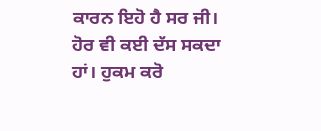ਕਾਰਨ ਇਹੋ ਹੈ ਸਰ ਜੀ। ਹੋਰ ਵੀ ਕਈ ਦੱਸ ਸਕਦਾ ਹਾਂ। ਹੁਕਮ ਕਰੋ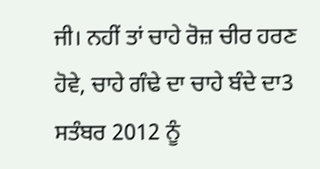ਜੀ। ਨਹੀਂ ਤਾਂ ਚਾਹੇ ਰੋਜ਼ ਚੀਰ ਹਰਣ ਹੋਵੇ, ਚਾਹੇ ਗੰਢੇ ਦਾ ਚਾਹੇ ਬੰਦੇ ਦਾ3 ਸਤੰਬਰ 2012 ਨੂੰ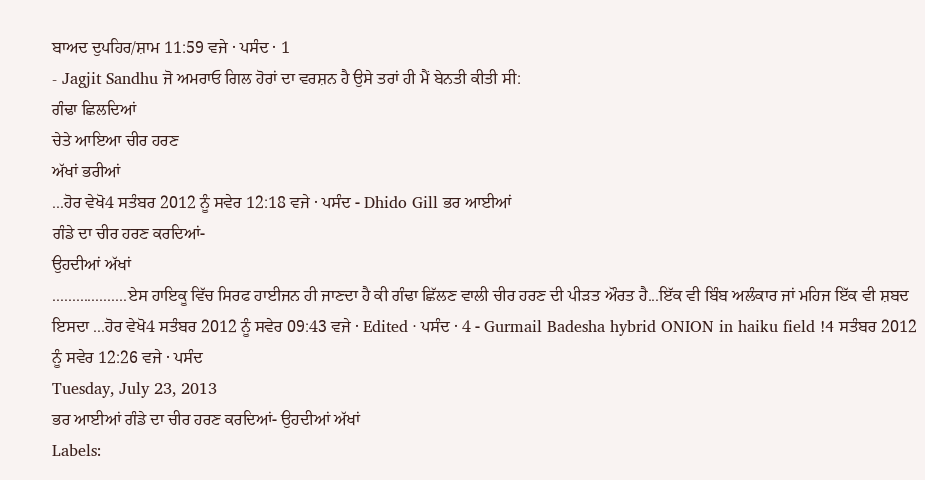ਬਾਅਦ ਦੁਪਹਿਰ/ਸ਼ਾਮ 11:59 ਵਜੇ · ਪਸੰਦ · 1
- Jagjit Sandhu ਜੋ ਅਮਰਾਓ ਗਿਲ ਹੋਰਾਂ ਦਾ ਵਰਸ਼ਨ ਹੈ ਉਸੇ ਤਰਾਂ ਹੀ ਮੈਂ ਬੇਨਤੀ ਕੀਤੀ ਸੀ:
ਗੰਢਾ ਛਿਲਦਿਆਂ
ਚੇਤੇ ਆਇਆ ਚੀਰ ਹਰਣ
ਅੱਖਾਂ ਭਰੀਆਂ
...ਹੋਰ ਵੇਖੋ4 ਸਤੰਬਰ 2012 ਨੂੰ ਸਵੇਰ 12:18 ਵਜੇ · ਪਸੰਦ - Dhido Gill ਭਰ ਆਈਆਂ
ਗੰਡੇ ਦਾ ਚੀਰ ਹਰਣ ਕਰਦਿਆਂ-
ਉਹਦੀਆਂ ਅੱਖਾਂ
...................ਏਸ ਹਾਇਕੂ ਵਿੱਚ ਸਿਰਫ ਹਾਈਜਨ ਹੀ ਜਾਣਦਾ ਹੈ ਕੀ ਗੰਢਾ ਛਿੱਲਣ ਵਾਲੀ ਚੀਰ ਹਰਣ ਦੀ ਪੀੜਤ ਔਰਤ ਹੈ...ਇੱਕ ਵੀ ਬਿੰਬ ਅਲੰਕਾਰ ਜਾਂ ਮਹਿਜ ਇੱਕ ਵੀ ਸ਼ਬਦ ਇਸਦਾ ...ਹੋਰ ਵੇਖੋ4 ਸਤੰਬਰ 2012 ਨੂੰ ਸਵੇਰ 09:43 ਵਜੇ · Edited · ਪਸੰਦ · 4 - Gurmail Badesha hybrid ONION in haiku field !4 ਸਤੰਬਰ 2012 ਨੂੰ ਸਵੇਰ 12:26 ਵਜੇ · ਪਸੰਦ
Tuesday, July 23, 2013
ਭਰ ਆਈਆਂ ਗੰਡੇ ਦਾ ਚੀਰ ਹਰਣ ਕਰਦਿਆਂ- ਉਹਦੀਆਂ ਅੱਖਾਂ
Labels: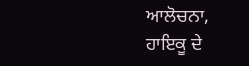ਆਲੋਚਨਾ,
ਹਾਇਕੂ ਦੇ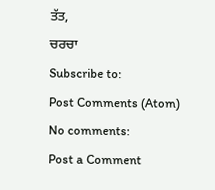ਤੱਤ,
ਚਰਚਾ
Subscribe to:
Post Comments (Atom)
No comments:
Post a Comment